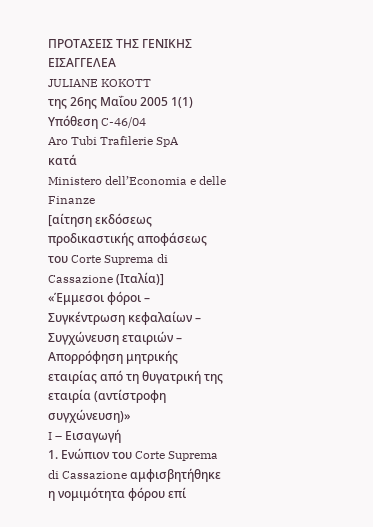ΠΡΟΤΑΣΕΙΣ ΤΗΣ ΓΕΝΙΚΗΣ ΕΙΣΑΓΓΕΛΕΑ
JULIANE KOKOTT
της 26ης Μαΐου 2005 1(1)
Υπόθεση C-46/04
Aro Tubi Trafilerie SpA
κατά
Ministero dell’Economia e delle Finanze
[αίτηση εκδόσεως προδικαστικής αποφάσεως του Corte Suprema di Cassazione (Ιταλία)]
«Έμμεσοι φόροι – Συγκέντρωση κεφαλαίων – Συγχώνευση εταιριών – Απορρόφηση μητρικής εταιρίας από τη θυγατρική της εταιρία (αντίστροφη συγχώνευση)»
I – Εισαγωγή
1. Ενώπιον του Corte Suprema di Cassazione αμφισβητήθηκε η νομιμότητα φόρου επί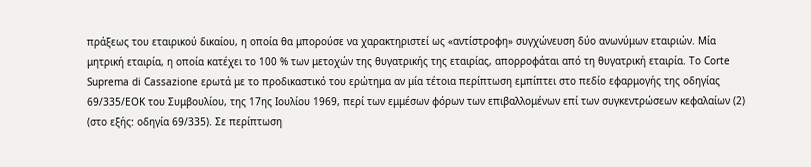πράξεως του εταιρικού δικαίου, η οποία θα μπορούσε να χαρακτηριστεί ως «αντίστροφη» συγχώνευση δύο ανωνύμων εταιριών. Μία μητρική εταιρία, η οποία κατέχει το 100 % των μετοχών της θυγατρικής της εταιρίας, απορροφάται από τη θυγατρική εταιρία. Το Corte Suprema di Cassazione ερωτά με το προδικαστικό του ερώτημα αν μία τέτοια περίπτωση εμπίπτει στο πεδίο εφαρμογής της οδηγίας 69/335/ΕΟΚ του Συμβουλίου, της 17ης Ιουλίου 1969, περί των εμμέσων φόρων των επιβαλλομένων επί των συγκεντρώσεων κεφαλαίων (2) (στο εξής: οδηγία 69/335). Σε περίπτωση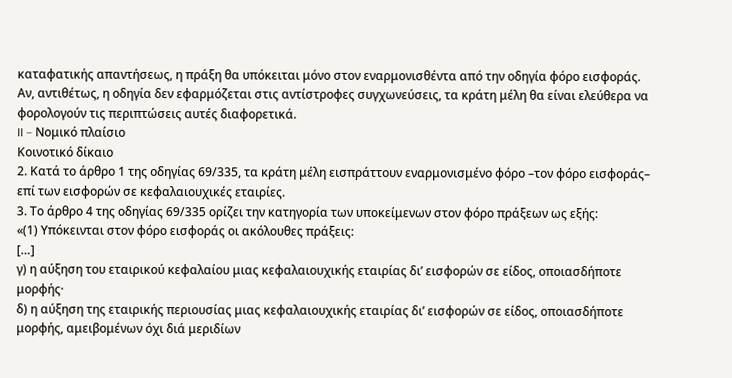καταφατικής απαντήσεως, η πράξη θα υπόκειται μόνο στον εναρμονισθέντα από την οδηγία φόρο εισφοράς. Αν, αντιθέτως, η οδηγία δεν εφαρμόζεται στις αντίστροφες συγχωνεύσεις, τα κράτη μέλη θα είναι ελεύθερα να φορολογούν τις περιπτώσεις αυτές διαφορετικά.
II – Νομικό πλαίσιο
Κοινοτικό δίκαιο
2. Κατά το άρθρο 1 της οδηγίας 69/335, τα κράτη μέλη εισπράττουν εναρμονισμένο φόρο –τον φόρο εισφοράς– επί των εισφορών σε κεφαλαιουχικές εταιρίες.
3. Το άρθρο 4 της οδηγίας 69/335 ορίζει την κατηγορία των υποκείμενων στον φόρο πράξεων ως εξής:
«(1) Υπόκεινται στον φόρο εισφοράς οι ακόλουθες πράξεις:
[…]
γ) η αύξηση του εταιρικού κεφαλαίου μιας κεφαλαιουχικής εταιρίας δι’ εισφορών σε είδος, οποιασδήποτε μορφής·
δ) η αύξηση της εταιρικής περιουσίας μιας κεφαλαιουχικής εταιρίας δι’ εισφορών σε είδος, οποιασδήποτε μορφής, αμειβομένων όχι διά μεριδίων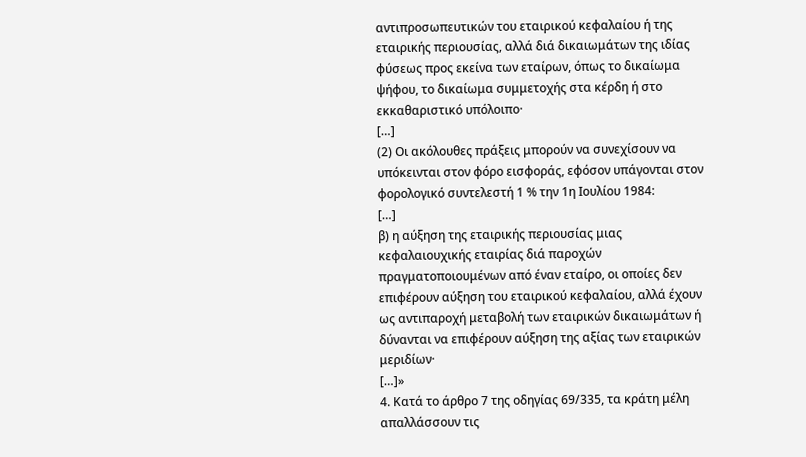αντιπροσωπευτικών του εταιρικού κεφαλαίου ή της εταιρικής περιουσίας, αλλά διά δικαιωμάτων της ιδίας φύσεως προς εκείνα των εταίρων, όπως το δικαίωμα ψήφου, το δικαίωμα συμμετοχής στα κέρδη ή στο εκκαθαριστικό υπόλοιπο·
[…]
(2) Οι ακόλουθες πράξεις μπορούν να συνεχίσουν να υπόκεινται στον φόρο εισφοράς, εφόσον υπάγονται στον φορολογικό συντελεστή 1 % την 1η Ιουλίου 1984:
[…]
β) η αύξηση της εταιρικής περιουσίας μιας κεφαλαιουχικής εταιρίας διά παροχών πραγματοποιουμένων από έναν εταίρο, οι οποίες δεν επιφέρουν αύξηση του εταιρικού κεφαλαίου, αλλά έχουν ως αντιπαροχή μεταβολή των εταιρικών δικαιωμάτων ή δύνανται να επιφέρουν αύξηση της αξίας των εταιρικών μεριδίων·
[…]»
4. Κατά το άρθρο 7 της οδηγίας 69/335, τα κράτη μέλη απαλλάσσουν τις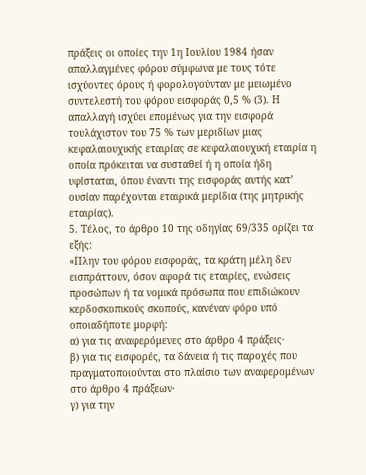πράξεις οι οποίες την 1η Ιουλίου 1984 ήσαν απαλλαγμένες φόρου σύμφωνα με τους τότε ισχύοντες όρους ή φορολογούνταν με μειωμένο συντελεστή του φόρου εισφοράς 0,5 % (3). Η απαλλαγή ισχύει επομένως για την εισφορά τουλάχιστον του 75 % των μεριδίων μιας κεφαλαιουχικής εταιρίας σε κεφαλαιουχική εταιρία η οποία πρόκειται να συσταθεί ή η οποία ήδη υφίσταται, όπου έναντι της εισφοράς αυτής κατ’ ουσίαν παρέχονται εταιρικά μερίδια (της μητρικής εταιρίας).
5. Τέλος, το άρθρο 10 της οδηγίας 69/335 ορίζει τα εξής:
«Πλην του φόρου εισφοράς, τα κράτη μέλη δεν εισπράττουν, όσον αφορά τις εταιρίες, ενώσεις προσώπων ή τα νομικά πρόσωπα που επιδιώκουν κερδοσκοπικούς σκοπούς, κανέναν φόρο υπό οποιαδήποτε μορφή:
α) για τις αναφερόμενες στο άρθρο 4 πράξεις·
β) για τις εισφορές, τα δάνεια ή τις παροχές που πραγματοποιούνται στο πλαίσιο των αναφερομένων στο άρθρο 4 πράξεων·
γ) για την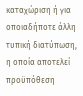καταχώριση ή για οποιαδήποτε άλλη τυπική διατύπωση, η οποία αποτελεί προϋπόθεση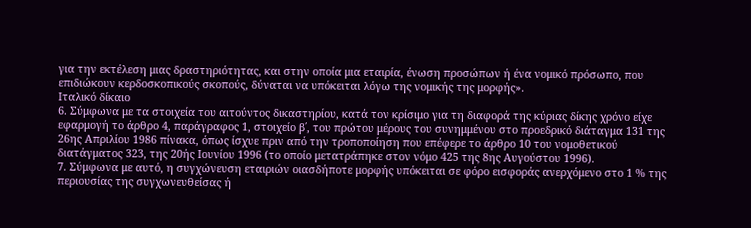για την εκτέλεση μιας δραστηριότητας, και στην οποία μια εταιρία, ένωση προσώπων ή ένα νομικό πρόσωπο, που επιδιώκουν κερδοσκοπικούς σκοπούς, δύναται να υπόκειται λόγω της νομικής της μορφής».
Ιταλικό δίκαιο
6. Σύμφωνα με τα στοιχεία του αιτούντος δικαστηρίου, κατά τον κρίσιμο για τη διαφορά της κύριας δίκης χρόνο είχε εφαρμογή το άρθρο 4, παράγραφος 1, στοιχείο β΄, του πρώτου μέρους του συνημμένου στο προεδρικό διάταγμα 131 της 26ης Απριλίου 1986 πίνακα, όπως ίσχυε πριν από την τροποποίηση που επέφερε το άρθρο 10 του νομοθετικού διατάγματος 323, της 20ής Ιουνίου 1996 (το οποίο μετατράπηκε στον νόμο 425 της 8ης Αυγούστου 1996).
7. Σύμφωνα με αυτό, η συγχώνευση εταιριών οιασδήποτε μορφής υπόκειται σε φόρο εισφοράς ανερχόμενο στο 1 % της περιουσίας της συγχωνευθείσας ή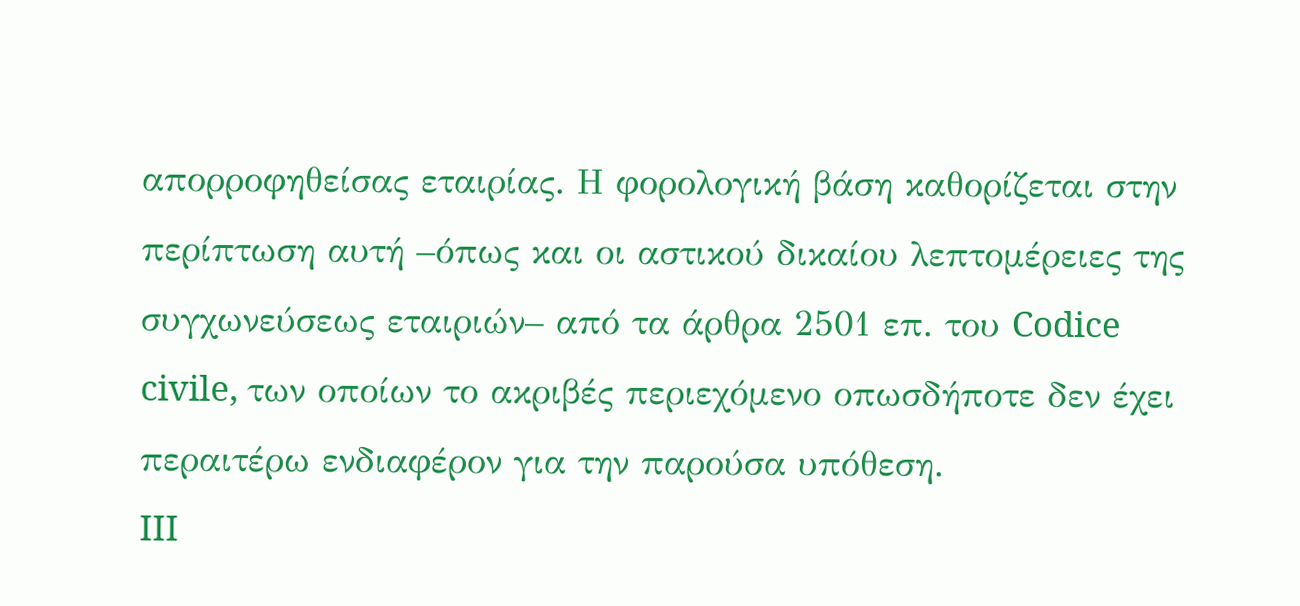απορροφηθείσας εταιρίας. Η φορολογική βάση καθορίζεται στην περίπτωση αυτή –όπως και οι αστικού δικαίου λεπτομέρειες της συγχωνεύσεως εταιριών– από τα άρθρα 2501 επ. του Codice civile, των οποίων το ακριβές περιεχόμενο οπωσδήποτε δεν έχει περαιτέρω ενδιαφέρον για την παρούσα υπόθεση.
III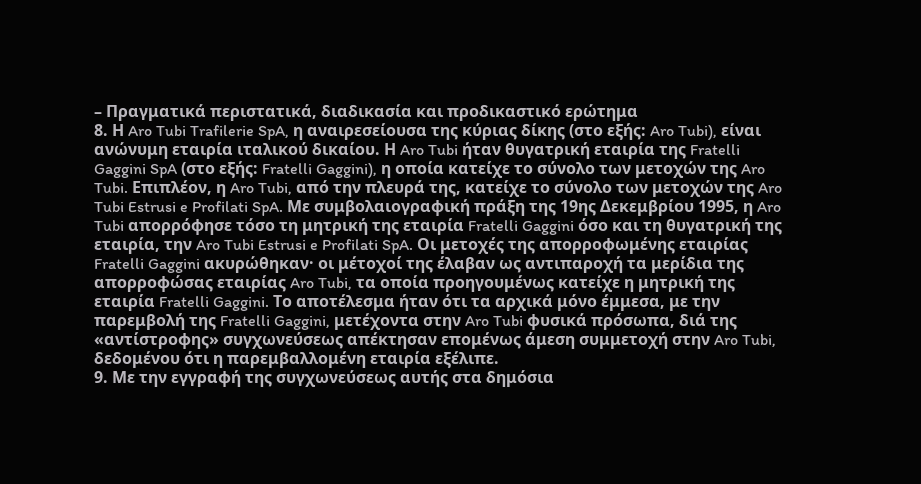– Πραγματικά περιστατικά, διαδικασία και προδικαστικό ερώτημα
8. Η Aro Tubi Trafilerie SpA, η αναιρεσείουσα της κύριας δίκης (στο εξής: Aro Tubi), είναι ανώνυμη εταιρία ιταλικού δικαίου. Η Aro Tubi ήταν θυγατρική εταιρία της Fratelli Gaggini SpA (στο εξής: Fratelli Gaggini), η οποία κατείχε το σύνολο των μετοχών της Aro Tubi. Επιπλέον, η Aro Tubi, από την πλευρά της, κατείχε το σύνολο των μετοχών της Aro Tubi Estrusi e Profilati SpA. Με συμβολαιογραφική πράξη της 19ης Δεκεμβρίου 1995, η Aro Tubi απορρόφησε τόσο τη μητρική της εταιρία Fratelli Gaggini όσο και τη θυγατρική της εταιρία, την Aro Tubi Estrusi e Profilati SpA. Οι μετοχές της απορροφωμένης εταιρίας Fratelli Gaggini ακυρώθηκαν· οι μέτοχοί της έλαβαν ως αντιπαροχή τα μερίδια της απορροφώσας εταιρίας Aro Tubi, τα οποία προηγουμένως κατείχε η μητρική της εταιρία Fratelli Gaggini. Το αποτέλεσμα ήταν ότι τα αρχικά μόνο έμμεσα, με την παρεμβολή της Fratelli Gaggini, μετέχοντα στην Aro Tubi φυσικά πρόσωπα, διά της «αντίστροφης» συγχωνεύσεως απέκτησαν επομένως άμεση συμμετοχή στην Aro Tubi, δεδομένου ότι η παρεμβαλλομένη εταιρία εξέλιπε.
9. Με την εγγραφή της συγχωνεύσεως αυτής στα δημόσια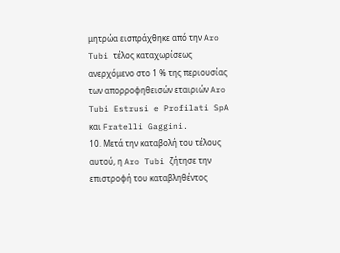μητρώα εισπράχθηκε από την Aro Tubi τέλος καταχωρίσεως ανερχόμενο στο 1 % της περιουσίας των απορροφηθεισών εταιριών Aro Tubi Estrusi e Profilati SpA και Fratelli Gaggini.
10. Μετά την καταβολή του τέλους αυτού, η Aro Tubi ζήτησε την επιστροφή του καταβληθέντος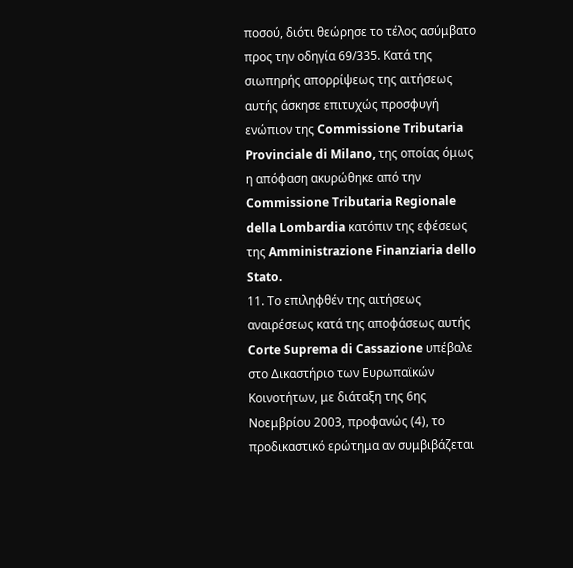ποσού, διότι θεώρησε το τέλος ασύμβατο προς την οδηγία 69/335. Κατά της σιωπηρής απορρίψεως της αιτήσεως αυτής άσκησε επιτυχώς προσφυγή ενώπιον της Commissione Tributaria Provinciale di Milano, της οποίας όμως η απόφαση ακυρώθηκε από την Commissione Tributaria Regionale della Lombardia κατόπιν της εφέσεως της Amministrazione Finanziaria dello Stato.
11. Το επιληφθέν της αιτήσεως αναιρέσεως κατά της αποφάσεως αυτής Corte Suprema di Cassazione υπέβαλε στο Δικαστήριο των Ευρωπαϊκών Κοινοτήτων, με διάταξη της 6ης Νοεμβρίου 2003, προφανώς (4), το προδικαστικό ερώτημα αν συμβιβάζεται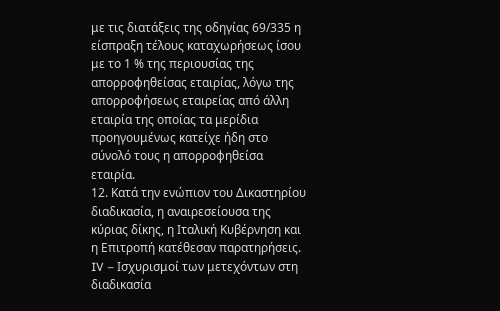με τις διατάξεις της οδηγίας 69/335 η είσπραξη τέλους καταχωρήσεως ίσου με το 1 % της περιουσίας της απορροφηθείσας εταιρίας, λόγω της απορροφήσεως εταιρείας από άλλη εταιρία της οποίας τα μερίδια προηγουμένως κατείχε ήδη στο σύνολό τους η απορροφηθείσα εταιρία.
12. Κατά την ενώπιον του Δικαστηρίου διαδικασία, η αναιρεσείουσα της κύριας δίκης, η Ιταλική Κυβέρνηση και η Επιτροπή κατέθεσαν παρατηρήσεις.
IV – Ισχυρισμοί των μετεχόντων στη διαδικασία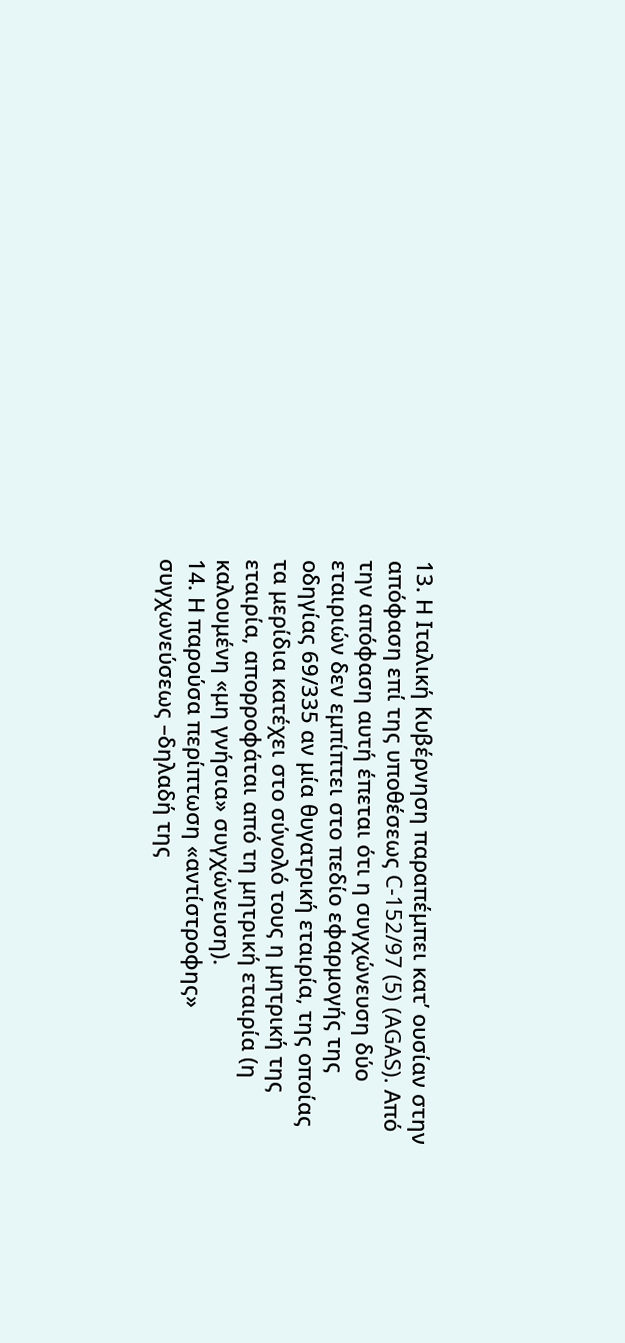13. Η Ιταλική Κυβέρνηση παραπέμπει κατ’ ουσίαν στην απόφαση επί της υποθέσεως C-152/97 (5) (AGAS). Από την απόφαση αυτή έπεται ότι η συγχώνευση δύο εταιριών δεν εμπίπτει στο πεδίο εφαρμογής της οδηγίας 69/335 αν μία θυγατρική εταιρία, της οποίας τα μερίδια κατέχει στο σύνολό τους η μητρική της εταιρία, απορροφάται από τη μητρική εταιρία (η καλουμένη «μη γνήσια» συγχώνευση).
14. Η παρούσα περίπτωση «αντίστροφης» συγχωνεύσεως –δηλαδή της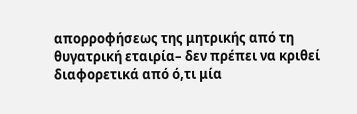απορροφήσεως της μητρικής από τη θυγατρική εταιρία– δεν πρέπει να κριθεί διαφορετικά από ό,τι μία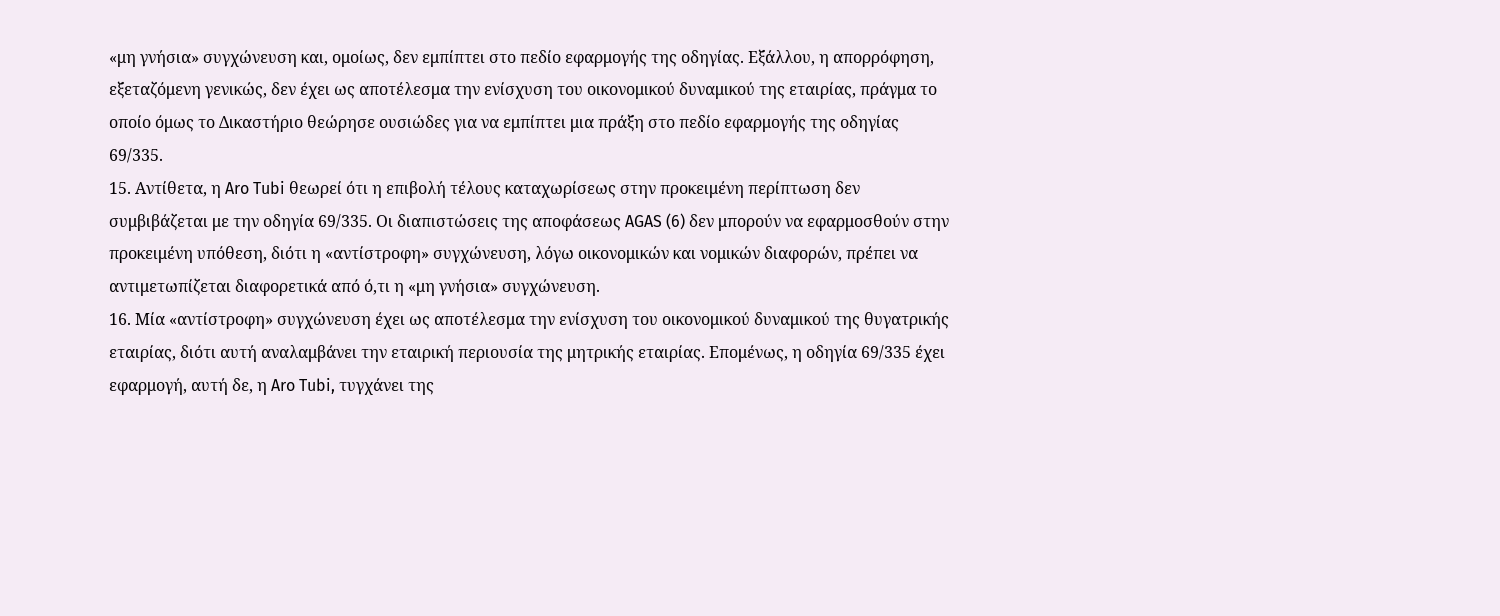«μη γνήσια» συγχώνευση και, ομοίως, δεν εμπίπτει στο πεδίο εφαρμογής της οδηγίας. Εξάλλου, η απορρόφηση, εξεταζόμενη γενικώς, δεν έχει ως αποτέλεσμα την ενίσχυση του οικονομικού δυναμικού της εταιρίας, πράγμα το οποίο όμως το Δικαστήριο θεώρησε ουσιώδες για να εμπίπτει μια πράξη στο πεδίο εφαρμογής της οδηγίας 69/335.
15. Αντίθετα, η Aro Tubi θεωρεί ότι η επιβολή τέλους καταχωρίσεως στην προκειμένη περίπτωση δεν συμβιβάζεται με την οδηγία 69/335. Οι διαπιστώσεις της αποφάσεως AGAS (6) δεν μπορούν να εφαρμοσθούν στην προκειμένη υπόθεση, διότι η «αντίστροφη» συγχώνευση, λόγω οικονομικών και νομικών διαφορών, πρέπει να αντιμετωπίζεται διαφορετικά από ό,τι η «μη γνήσια» συγχώνευση.
16. Μία «αντίστροφη» συγχώνευση έχει ως αποτέλεσμα την ενίσχυση του οικονομικού δυναμικού της θυγατρικής εταιρίας, διότι αυτή αναλαμβάνει την εταιρική περιουσία της μητρικής εταιρίας. Επομένως, η οδηγία 69/335 έχει εφαρμογή, αυτή δε, η Aro Tubi, τυγχάνει της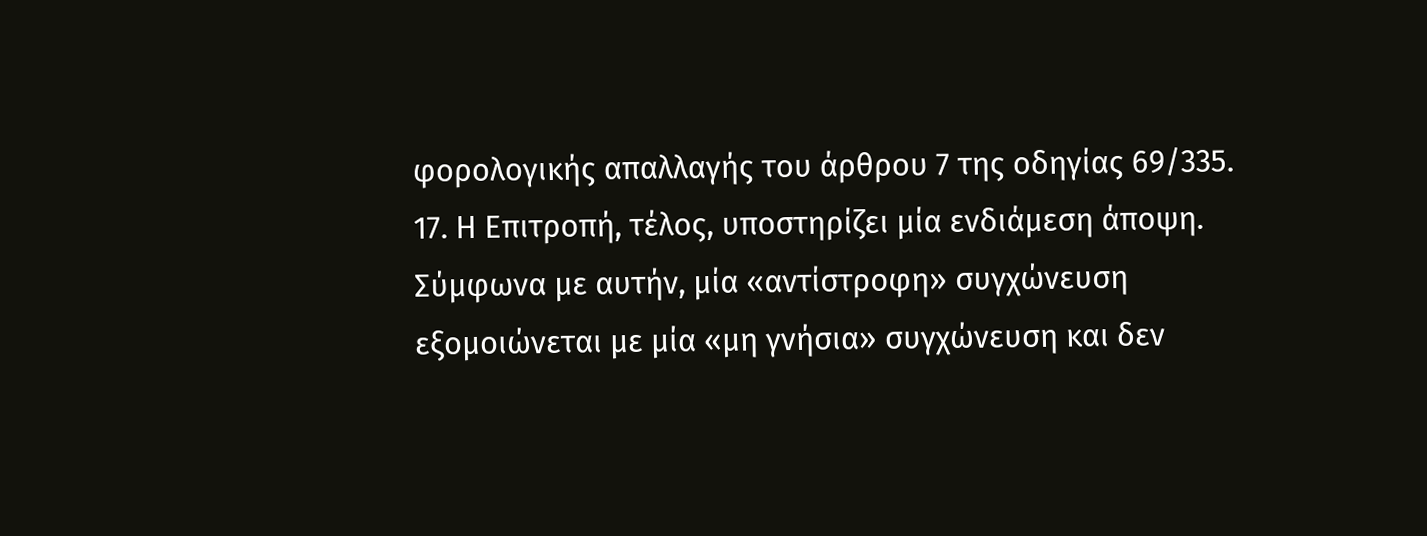φορολογικής απαλλαγής του άρθρου 7 της οδηγίας 69/335.
17. Η Επιτροπή, τέλος, υποστηρίζει μία ενδιάμεση άποψη. Σύμφωνα με αυτήν, μία «αντίστροφη» συγχώνευση εξομοιώνεται με μία «μη γνήσια» συγχώνευση και δεν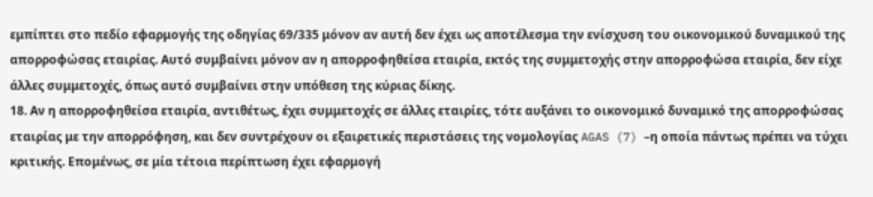εμπίπτει στο πεδίο εφαρμογής της οδηγίας 69/335 μόνον αν αυτή δεν έχει ως αποτέλεσμα την ενίσχυση του οικονομικού δυναμικού της απορροφώσας εταιρίας. Αυτό συμβαίνει μόνον αν η απορροφηθείσα εταιρία, εκτός της συμμετοχής στην απορροφώσα εταιρία, δεν είχε άλλες συμμετοχές, όπως αυτό συμβαίνει στην υπόθεση της κύριας δίκης.
18. Αν η απορροφηθείσα εταιρία, αντιθέτως, έχει συμμετοχές σε άλλες εταιρίες, τότε αυξάνει το οικονομικό δυναμικό της απορροφώσας εταιρίας με την απορρόφηση, και δεν συντρέχουν οι εξαιρετικές περιστάσεις της νομολογίας AGAS (7) –η οποία πάντως πρέπει να τύχει κριτικής. Επομένως, σε μία τέτοια περίπτωση έχει εφαρμογή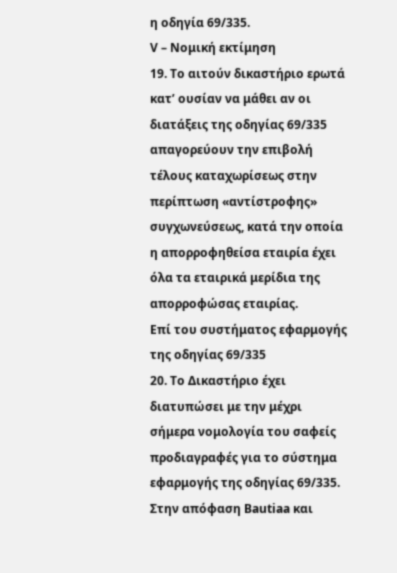η οδηγία 69/335.
V – Νομική εκτίμηση
19. Το αιτούν δικαστήριο ερωτά κατ’ ουσίαν να μάθει αν οι διατάξεις της οδηγίας 69/335 απαγορεύουν την επιβολή τέλους καταχωρίσεως στην περίπτωση «αντίστροφης» συγχωνεύσεως, κατά την οποία η απορροφηθείσα εταιρία έχει όλα τα εταιρικά μερίδια της απορροφώσας εταιρίας.
Επί του συστήματος εφαρμογής της οδηγίας 69/335
20. Το Δικαστήριο έχει διατυπώσει με την μέχρι σήμερα νομολογία του σαφείς προδιαγραφές για το σύστημα εφαρμογής της οδηγίας 69/335. Στην απόφαση Bautiaa και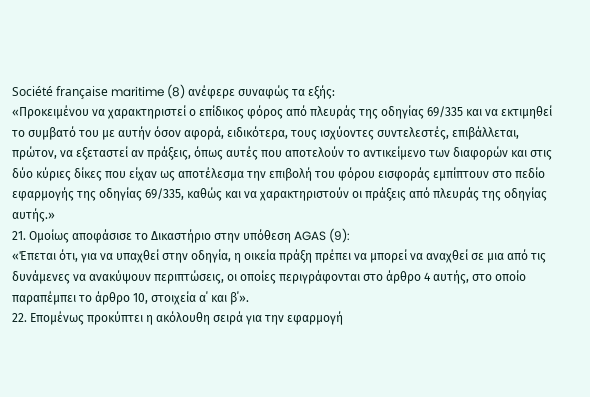Société française maritime (8) ανέφερε συναφώς τα εξής:
«Προκειμένου να χαρακτηριστεί ο επίδικος φόρος από πλευράς της οδηγίας 69/335 και να εκτιμηθεί το συμβατό του με αυτήν όσον αφορά, ειδικότερα, τους ισχύοντες συντελεστές, επιβάλλεται, πρώτον, να εξεταστεί αν πράξεις, όπως αυτές που αποτελούν το αντικείμενο των διαφορών και στις δύο κύριες δίκες που είχαν ως αποτέλεσμα την επιβολή του φόρου εισφοράς εμπίπτουν στο πεδίο εφαρμογής της οδηγίας 69/335, καθώς και να χαρακτηριστούν οι πράξεις από πλευράς της οδηγίας αυτής.»
21. Ομοίως αποφάσισε το Δικαστήριο στην υπόθεση AGAS (9):
«Έπεται ότι, για να υπαχθεί στην οδηγία, η οικεία πράξη πρέπει να μπορεί να αναχθεί σε μια από τις δυνάμενες να ανακύψουν περιπτώσεις, οι οποίες περιγράφονται στο άρθρο 4 αυτής, στο οποίο παραπέμπει το άρθρο 10, στοιχεία α΄ και β΄».
22. Επομένως προκύπτει η ακόλουθη σειρά για την εφαρμογή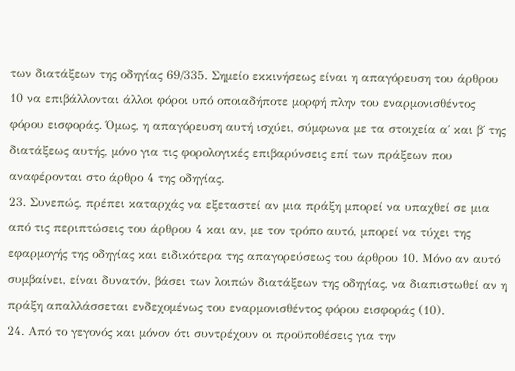των διατάξεων της οδηγίας 69/335. Σημείο εκκινήσεως είναι η απαγόρευση του άρθρου 10 να επιβάλλονται άλλοι φόροι υπό οποιαδήποτε μορφή πλην του εναρμονισθέντος φόρου εισφοράς. Όμως, η απαγόρευση αυτή ισχύει, σύμφωνα με τα στοιχεία α΄ και β΄ της διατάξεως αυτής, μόνο για τις φορολογικές επιβαρύνσεις επί των πράξεων που αναφέρονται στο άρθρο 4 της οδηγίας.
23. Συνεπώς, πρέπει καταρχάς να εξεταστεί αν μια πράξη μπορεί να υπαχθεί σε μια από τις περιπτώσεις του άρθρου 4 και αν, με τον τρόπο αυτό, μπορεί να τύχει της εφαρμογής της οδηγίας και ειδικότερα της απαγορεύσεως του άρθρου 10. Μόνο αν αυτό συμβαίνει, είναι δυνατόν, βάσει των λοιπών διατάξεων της οδηγίας, να διαπιστωθεί αν η πράξη απαλλάσσεται ενδεχομένως του εναρμονισθέντος φόρου εισφοράς (10).
24. Από το γεγονός και μόνον ότι συντρέχουν οι προϋποθέσεις για την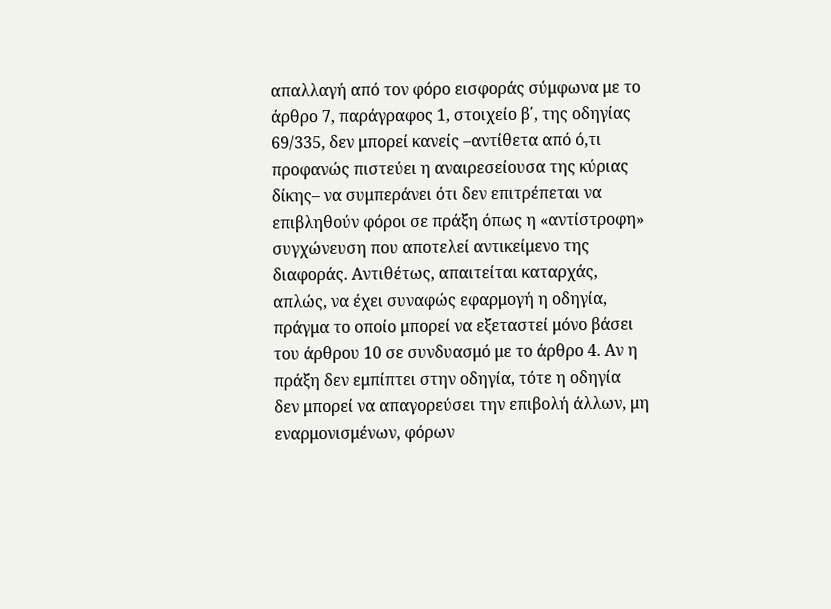απαλλαγή από τον φόρο εισφοράς σύμφωνα με το άρθρο 7, παράγραφος 1, στοιχείο β΄, της οδηγίας 69/335, δεν μπορεί κανείς –αντίθετα από ό,τι προφανώς πιστεύει η αναιρεσείουσα της κύριας δίκης– να συμπεράνει ότι δεν επιτρέπεται να επιβληθούν φόροι σε πράξη όπως η «αντίστροφη» συγχώνευση που αποτελεί αντικείμενο της διαφοράς. Αντιθέτως, απαιτείται καταρχάς, απλώς, να έχει συναφώς εφαρμογή η οδηγία, πράγμα το οποίο μπορεί να εξεταστεί μόνο βάσει του άρθρου 10 σε συνδυασμό με το άρθρο 4. Αν η πράξη δεν εμπίπτει στην οδηγία, τότε η οδηγία δεν μπορεί να απαγορεύσει την επιβολή άλλων, μη εναρμονισμένων, φόρων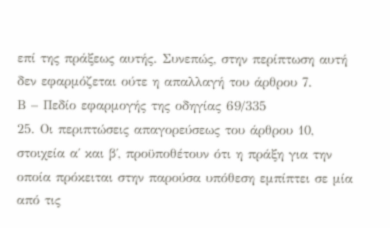επί της πράξεως αυτής. Συνεπώς, στην περίπτωση αυτή δεν εφαρμόζεται ούτε η απαλλαγή του άρθρου 7.
Β – Πεδίο εφαρμογής της οδηγίας 69/335
25. Οι περιπτώσεις απαγορεύσεως του άρθρου 10, στοιχεία α΄ και β΄, προϋποθέτουν ότι η πράξη για την οποία πρόκειται στην παρούσα υπόθεση εμπίπτει σε μία από τις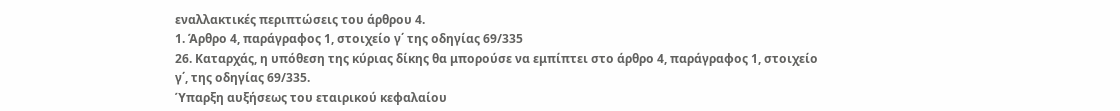εναλλακτικές περιπτώσεις του άρθρου 4.
1. Άρθρο 4, παράγραφος 1, στοιχείο γ΄ της οδηγίας 69/335
26. Καταρχάς, η υπόθεση της κύριας δίκης θα μπορούσε να εμπίπτει στο άρθρο 4, παράγραφος 1, στοιχείο γ΄, της οδηγίας 69/335.
Ύπαρξη αυξήσεως του εταιρικού κεφαλαίου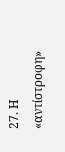27. Η «αντίστροφη»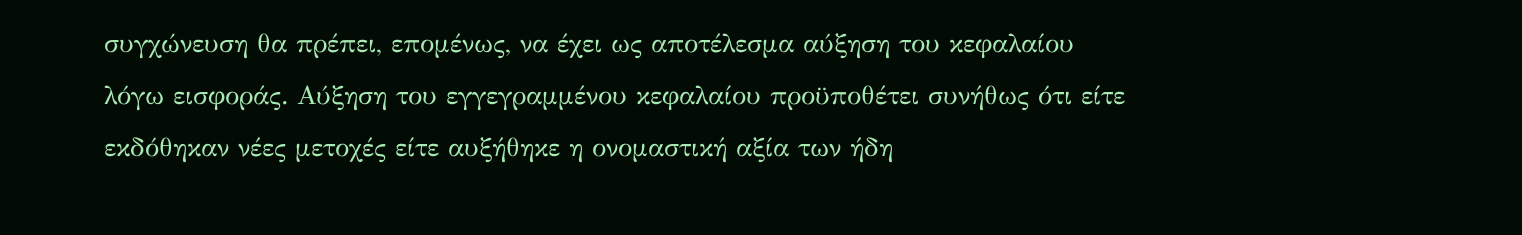συγχώνευση θα πρέπει, επομένως, να έχει ως αποτέλεσμα αύξηση του κεφαλαίου λόγω εισφοράς. Αύξηση του εγγεγραμμένου κεφαλαίου προϋποθέτει συνήθως ότι είτε εκδόθηκαν νέες μετοχές είτε αυξήθηκε η ονομαστική αξία των ήδη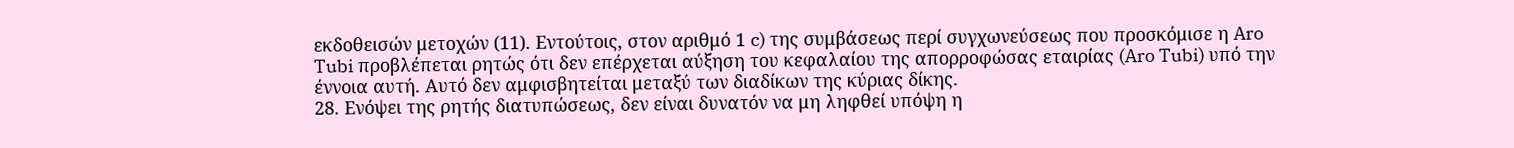εκδοθεισών μετοχών (11). Εντούτοις, στον αριθμό 1 c) της συμβάσεως περί συγχωνεύσεως που προσκόμισε η Aro Tubi προβλέπεται ρητώς ότι δεν επέρχεται αύξηση του κεφαλαίου της απορροφώσας εταιρίας (Aro Tubi) υπό την έννοια αυτή. Αυτό δεν αμφισβητείται μεταξύ των διαδίκων της κύριας δίκης.
28. Ενόψει της ρητής διατυπώσεως, δεν είναι δυνατόν να μη ληφθεί υπόψη η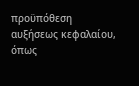προϋπόθεση αυξήσεως κεφαλαίου, όπως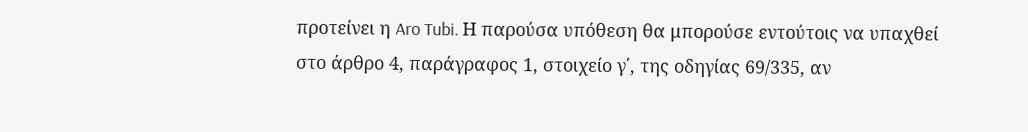προτείνει η Aro Tubi. Η παρούσα υπόθεση θα μπορούσε εντούτοις να υπαχθεί στο άρθρο 4, παράγραφος 1, στοιχείο γ΄, της οδηγίας 69/335, αν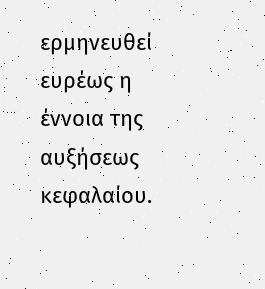ερμηνευθεί ευρέως η έννοια της αυξήσεως κεφαλαίου.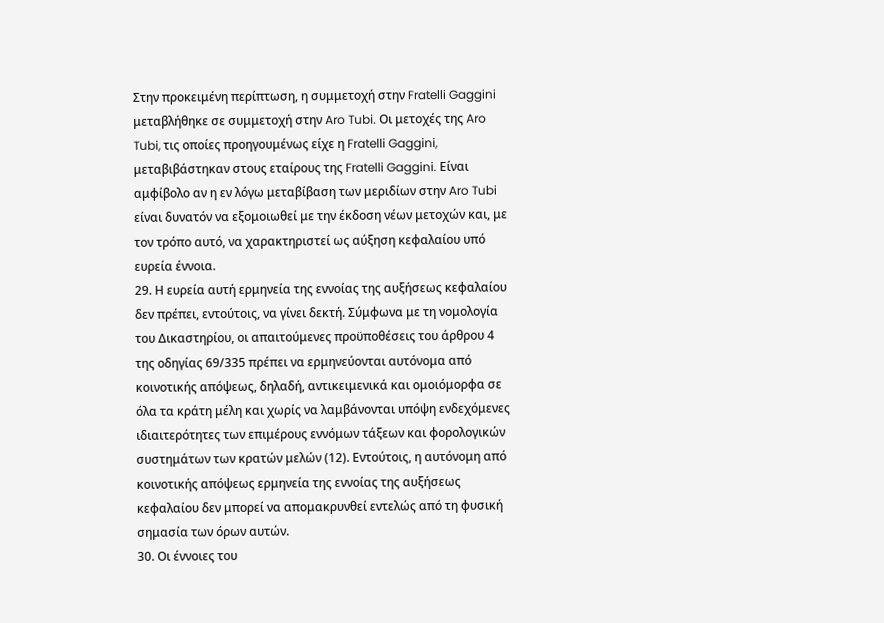Στην προκειμένη περίπτωση, η συμμετοχή στην Fratelli Gaggini μεταβλήθηκε σε συμμετοχή στην Aro Tubi. Οι μετοχές της Aro Tubi, τις οποίες προηγουμένως είχε η Fratelli Gaggini, μεταβιβάστηκαν στους εταίρους της Fratelli Gaggini. Είναι αμφίβολο αν η εν λόγω μεταβίβαση των μεριδίων στην Aro Tubi είναι δυνατόν να εξομοιωθεί με την έκδοση νέων μετοχών και, με τον τρόπο αυτό, να χαρακτηριστεί ως αύξηση κεφαλαίου υπό ευρεία έννοια.
29. Η ευρεία αυτή ερμηνεία της εννοίας της αυξήσεως κεφαλαίου δεν πρέπει, εντούτοις, να γίνει δεκτή. Σύμφωνα με τη νομολογία του Δικαστηρίου, οι απαιτούμενες προϋποθέσεις του άρθρου 4 της οδηγίας 69/335 πρέπει να ερμηνεύονται αυτόνομα από κοινοτικής απόψεως, δηλαδή, αντικειμενικά και ομοιόμορφα σε όλα τα κράτη μέλη και χωρίς να λαμβάνονται υπόψη ενδεχόμενες ιδιαιτερότητες των επιμέρους εννόμων τάξεων και φορολογικών συστημάτων των κρατών μελών (12). Εντούτοις, η αυτόνομη από κοινοτικής απόψεως ερμηνεία της εννοίας της αυξήσεως κεφαλαίου δεν μπορεί να απομακρυνθεί εντελώς από τη φυσική σημασία των όρων αυτών.
30. Οι έννοιες του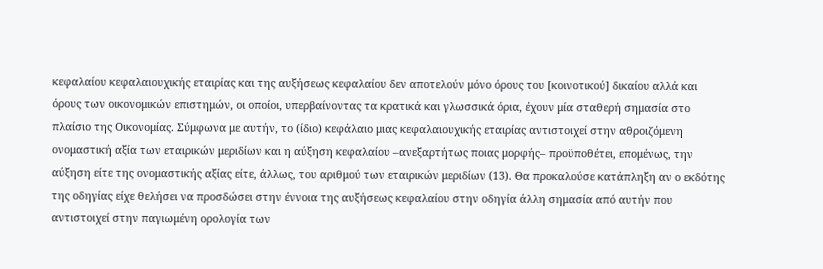κεφαλαίου κεφαλαιουχικής εταιρίας και της αυξήσεως κεφαλαίου δεν αποτελούν μόνο όρους του [κοινοτικού] δικαίου αλλά και όρους των οικονομικών επιστημών, οι οποίοι, υπερβαίνοντας τα κρατικά και γλωσσικά όρια, έχουν μία σταθερή σημασία στο πλαίσιο της Οικονομίας. Σύμφωνα με αυτήν, το (ίδιο) κεφάλαιο μιας κεφαλαιουχικής εταιρίας αντιστοιχεί στην αθροιζόμενη ονομαστική αξία των εταιρικών μεριδίων και η αύξηση κεφαλαίου –ανεξαρτήτως ποιας μορφής– προϋποθέτει, επομένως, την αύξηση είτε της ονομαστικής αξίας είτε, άλλως, του αριθμού των εταιρικών μεριδίων (13). Θα προκαλούσε κατάπληξη αν ο εκδότης της οδηγίας είχε θελήσει να προσδώσει στην έννοια της αυξήσεως κεφαλαίου στην οδηγία άλλη σημασία από αυτήν που αντιστοιχεί στην παγιωμένη ορολογία των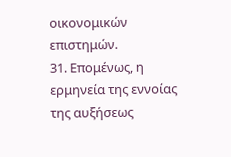οικονομικών επιστημών.
31. Επομένως, η ερμηνεία της εννοίας της αυξήσεως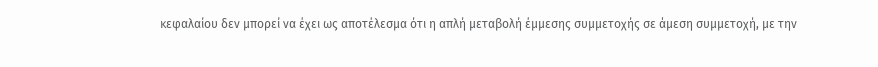κεφαλαίου δεν μπορεί να έχει ως αποτέλεσμα ότι η απλή μεταβολή έμμεσης συμμετοχής σε άμεση συμμετοχή, με την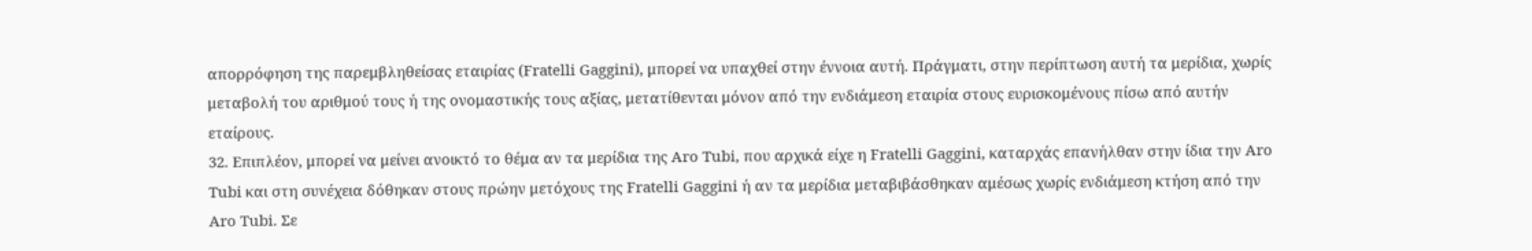απορρόφηση της παρεμβληθείσας εταιρίας (Fratelli Gaggini), μπορεί να υπαχθεί στην έννοια αυτή. Πράγματι, στην περίπτωση αυτή τα μερίδια, χωρίς μεταβολή του αριθμού τους ή της ονομαστικής τους αξίας, μετατίθενται μόνον από την ενδιάμεση εταιρία στους ευρισκομένους πίσω από αυτήν εταίρους.
32. Επιπλέον, μπορεί να μείνει ανοικτό το θέμα αν τα μερίδια της Aro Tubi, που αρχικά είχε η Fratelli Gaggini, καταρχάς επανήλθαν στην ίδια την Aro Tubi και στη συνέχεια δόθηκαν στους πρώην μετόχους της Fratelli Gaggini ή αν τα μερίδια μεταβιβάσθηκαν αμέσως χωρίς ενδιάμεση κτήση από την Aro Tubi. Σε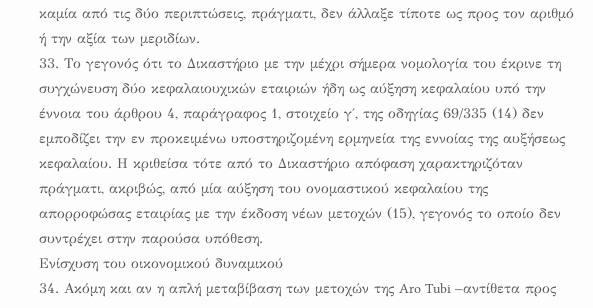καμία από τις δύο περιπτώσεις, πράγματι, δεν άλλαξε τίποτε ως προς τον αριθμό ή την αξία των μεριδίων.
33. Το γεγονός ότι το Δικαστήριο με την μέχρι σήμερα νομολογία του έκρινε τη συγχώνευση δύο κεφαλαιουχικών εταιριών ήδη ως αύξηση κεφαλαίου υπό την έννοια του άρθρου 4, παράγραφος 1, στοιχείο γ΄, της οδηγίας 69/335 (14) δεν εμποδίζει την εν προκειμένω υποστηριζομένη ερμηνεία της εννοίας της αυξήσεως κεφαλαίου. Η κριθείσα τότε από το Δικαστήριο απόφαση χαρακτηριζόταν πράγματι, ακριβώς, από μία αύξηση του ονομαστικού κεφαλαίου της απορροφώσας εταιρίας με την έκδοση νέων μετοχών (15), γεγονός το οποίο δεν συντρέχει στην παρούσα υπόθεση.
Ενίσχυση του οικονομικού δυναμικού
34. Ακόμη και αν η απλή μεταβίβαση των μετοχών της Aro Tubi –αντίθετα προς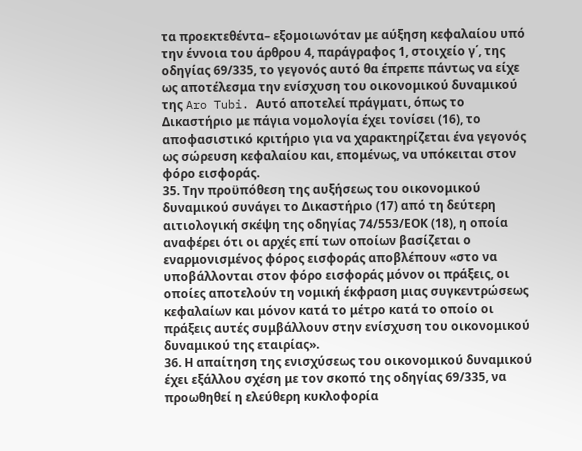τα προεκτεθέντα– εξομοιωνόταν με αύξηση κεφαλαίου υπό την έννοια του άρθρου 4, παράγραφος 1, στοιχείο γ΄, της οδηγίας 69/335, το γεγονός αυτό θα έπρεπε πάντως να είχε ως αποτέλεσμα την ενίσχυση του οικονομικού δυναμικού της Aro Tubi. Αυτό αποτελεί πράγματι, όπως το Δικαστήριο με πάγια νομολογία έχει τονίσει (16), το αποφασιστικό κριτήριο για να χαρακτηρίζεται ένα γεγονός ως σώρευση κεφαλαίου και, επομένως, να υπόκειται στον φόρο εισφοράς.
35. Την προϋπόθεση της αυξήσεως του οικονομικού δυναμικού συνάγει το Δικαστήριο (17) από τη δεύτερη αιτιολογική σκέψη της οδηγίας 74/553/ΕΟΚ (18), η οποία αναφέρει ότι οι αρχές επί των οποίων βασίζεται ο εναρμονισμένος φόρος εισφοράς αποβλέπουν «στο να υποβάλλονται στον φόρο εισφοράς μόνον οι πράξεις, οι οποίες αποτελούν τη νομική έκφραση μιας συγκεντρώσεως κεφαλαίων και μόνον κατά το μέτρο κατά το οποίο οι πράξεις αυτές συμβάλλουν στην ενίσχυση του οικονομικού δυναμικού της εταιρίας».
36. Η απαίτηση της ενισχύσεως του οικονομικού δυναμικού έχει εξάλλου σχέση με τον σκοπό της οδηγίας 69/335, να προωθηθεί η ελεύθερη κυκλοφορία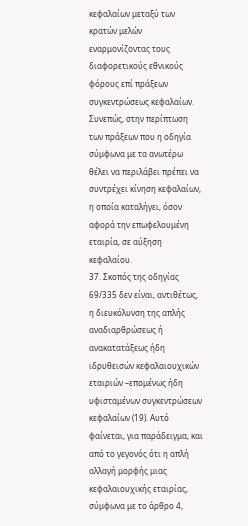κεφαλαίων μεταξύ των κρατών μελών εναρμονίζοντας τους διαφορετικούς εθνικούς φόρους επί πράξεων συγκεντρώσεως κεφαλαίων. Συνεπώς, στην περίπτωση των πράξεων που η οδηγία σύμφωνα με τα ανωτέρω θέλει να περιλάβει πρέπει να συντρέχει κίνηση κεφαλαίων, η οποία καταλήγει, όσον αφορά την επωφελουμένη εταιρία, σε αύξηση κεφαλαίου.
37. Σκοπός της οδηγίας 69/335 δεν είναι, αντιθέτως, η διευκόλυνση της απλής αναδιαρθρώσεως ή ανακατατάξεως ήδη ιδρυθεισών κεφαλαιουχικών εταιριών –επομένως ήδη υφισταμένων συγκεντρώσεων κεφαλαίων (19). Αυτό φαίνεται, για παράδειγμα, και από το γεγονός ότι η απλή αλλαγή μορφής μιας κεφαλαιουχικής εταιρίας, σύμφωνα με το άρθρο 4,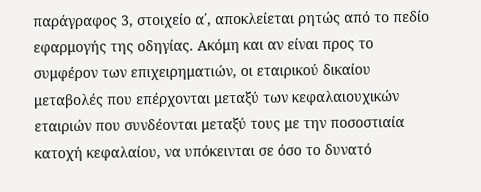παράγραφος 3, στοιχείο α΄, αποκλείεται ρητώς από το πεδίο εφαρμογής της οδηγίας. Ακόμη και αν είναι προς το συμφέρον των επιχειρηματιών, οι εταιρικού δικαίου μεταβολές που επέρχονται μεταξύ των κεφαλαιουχικών εταιριών που συνδέονται μεταξύ τους με την ποσοστιαία κατοχή κεφαλαίου, να υπόκεινται σε όσο το δυνατό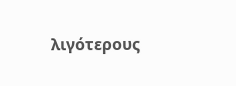λιγότερους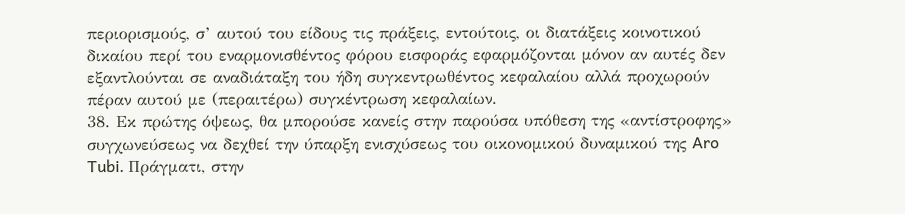περιορισμούς, σ’ αυτού του είδους τις πράξεις, εντούτοις, οι διατάξεις κοινοτικού δικαίου περί του εναρμονισθέντος φόρου εισφοράς εφαρμόζονται μόνον αν αυτές δεν εξαντλούνται σε αναδιάταξη του ήδη συγκεντρωθέντος κεφαλαίου αλλά προχωρούν πέραν αυτού με (περαιτέρω) συγκέντρωση κεφαλαίων.
38. Εκ πρώτης όψεως, θα μπορούσε κανείς στην παρούσα υπόθεση της «αντίστροφης» συγχωνεύσεως να δεχθεί την ύπαρξη ενισχύσεως του οικονομικού δυναμικού της Aro Tubi. Πράγματι, στην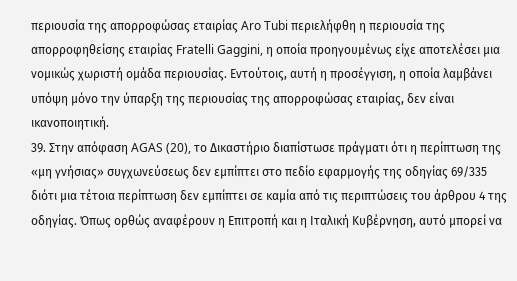περιουσία της απορροφώσας εταιρίας Aro Tubi περιελήφθη η περιουσία της απορροφηθείσης εταιρίας Fratelli Gaggini, η οποία προηγουμένως είχε αποτελέσει μια νομικώς χωριστή ομάδα περιουσίας. Εντούτοις, αυτή η προσέγγιση, η οποία λαμβάνει υπόψη μόνο την ύπαρξη της περιουσίας της απορροφώσας εταιρίας, δεν είναι ικανοποιητική.
39. Στην απόφαση AGAS (20), το Δικαστήριο διαπίστωσε πράγματι ότι η περίπτωση της «μη γνήσιας» συγχωνεύσεως δεν εμπίπτει στο πεδίο εφαρμογής της οδηγίας 69/335 διότι μια τέτοια περίπτωση δεν εμπίπτει σε καμία από τις περιπτώσεις του άρθρου 4 της οδηγίας. Όπως ορθώς αναφέρουν η Επιτροπή και η Ιταλική Κυβέρνηση, αυτό μπορεί να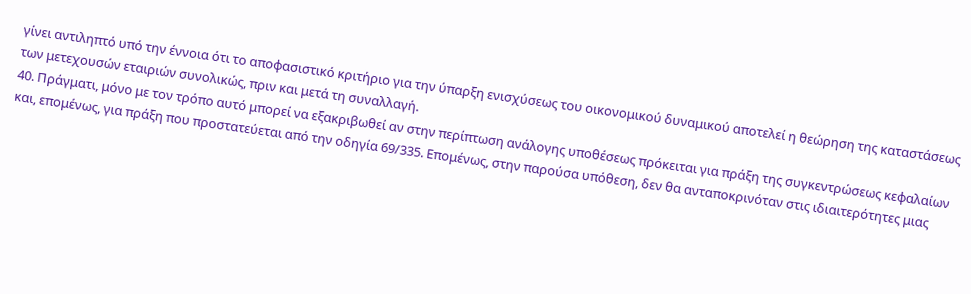γίνει αντιληπτό υπό την έννοια ότι το αποφασιστικό κριτήριο για την ύπαρξη ενισχύσεως του οικονομικού δυναμικού αποτελεί η θεώρηση της καταστάσεως των μετεχουσών εταιριών συνολικώς, πριν και μετά τη συναλλαγή.
40. Πράγματι, μόνο με τον τρόπο αυτό μπορεί να εξακριβωθεί αν στην περίπτωση ανάλογης υποθέσεως πρόκειται για πράξη της συγκεντρώσεως κεφαλαίων και, επομένως, για πράξη που προστατεύεται από την οδηγία 69/335. Επομένως, στην παρούσα υπόθεση, δεν θα ανταποκρινόταν στις ιδιαιτερότητες μιας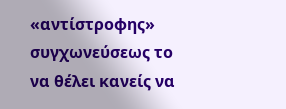«αντίστροφης» συγχωνεύσεως το να θέλει κανείς να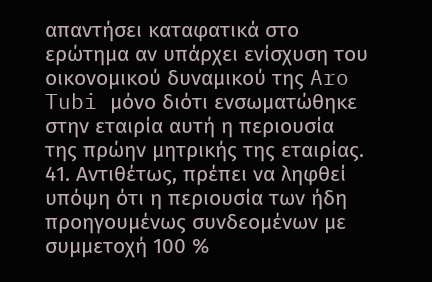απαντήσει καταφατικά στο ερώτημα αν υπάρχει ενίσχυση του οικονομικού δυναμικού της Aro Tubi μόνο διότι ενσωματώθηκε στην εταιρία αυτή η περιουσία της πρώην μητρικής της εταιρίας.
41. Αντιθέτως, πρέπει να ληφθεί υπόψη ότι η περιουσία των ήδη προηγουμένως συνδεομένων με συμμετοχή 100 %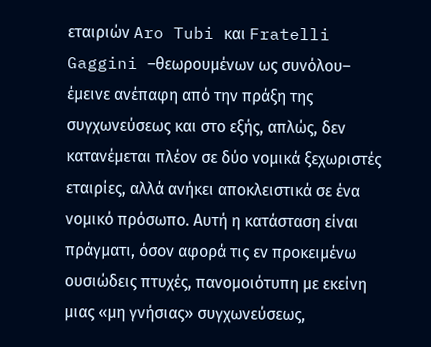εταιριών Aro Tubi και Fratelli Gaggini –θεωρουμένων ως συνόλου– έμεινε ανέπαφη από την πράξη της συγχωνεύσεως και στο εξής, απλώς, δεν κατανέμεται πλέον σε δύο νομικά ξεχωριστές εταιρίες, αλλά ανήκει αποκλειστικά σε ένα νομικό πρόσωπο. Αυτή η κατάσταση είναι πράγματι, όσον αφορά τις εν προκειμένω ουσιώδεις πτυχές, πανομοιότυπη με εκείνη μιας «μη γνήσιας» συγχωνεύσεως,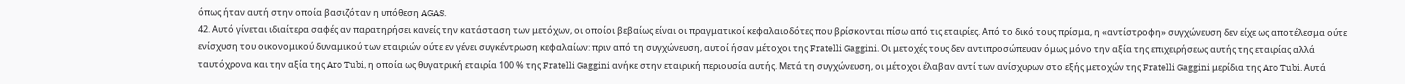όπως ήταν αυτή στην οποία βασιζόταν η υπόθεση AGAS.
42. Αυτό γίνεται ιδιαίτερα σαφές αν παρατηρήσει κανείς την κατάσταση των μετόχων, οι οποίοι βεβαίως είναι οι πραγματικοί κεφαλαιοδότες που βρίσκονται πίσω από τις εταιρίες. Από το δικό τους πρίσμα, η «αντίστροφη» συγχώνευση δεν είχε ως αποτέλεσμα ούτε ενίσχυση του οικονομικού δυναμικού των εταιριών ούτε εν γένει συγκέντρωση κεφαλαίων: πριν από τη συγχώνευση, αυτοί ήσαν μέτοχοι της Fratelli Gaggini. Οι μετοχές τους δεν αντιπροσώπευαν όμως μόνο την αξία της επιχειρήσεως αυτής της εταιρίας αλλά ταυτόχρονα και την αξία της Aro Tubi, η οποία ως θυγατρική εταιρία 100 % της Fratelli Gaggini ανήκε στην εταιρική περιουσία αυτής. Μετά τη συγχώνευση, οι μέτοχοι έλαβαν αντί των ανίσχυρων στο εξής μετοχών της Fratelli Gaggini μερίδια της Aro Tubi. Αυτά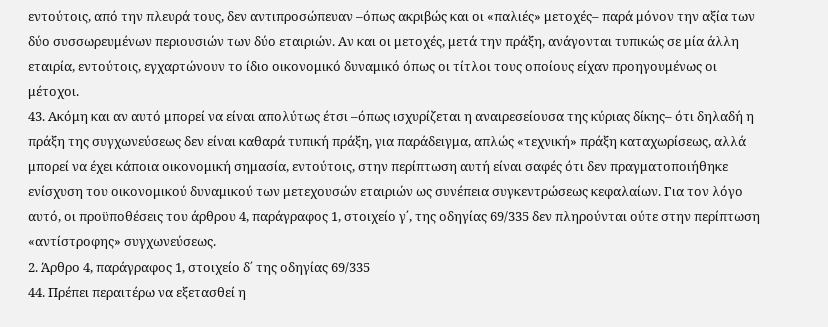εντούτοις, από την πλευρά τους, δεν αντιπροσώπευαν –όπως ακριβώς και οι «παλιές» μετοχές– παρά μόνον την αξία των δύο συσσωρευμένων περιουσιών των δύο εταιριών. Αν και οι μετοχές, μετά την πράξη, ανάγονται τυπικώς σε μία άλλη εταιρία, εντούτοις, εγχαρτώνουν το ίδιο οικονομικό δυναμικό όπως οι τίτλοι τους οποίους είχαν προηγουμένως οι μέτοχοι.
43. Ακόμη και αν αυτό μπορεί να είναι απολύτως έτσι –όπως ισχυρίζεται η αναιρεσείουσα της κύριας δίκης– ότι δηλαδή η πράξη της συγχωνεύσεως δεν είναι καθαρά τυπική πράξη, για παράδειγμα, απλώς «τεχνική» πράξη καταχωρίσεως, αλλά μπορεί να έχει κάποια οικονομική σημασία, εντούτοις, στην περίπτωση αυτή είναι σαφές ότι δεν πραγματοποιήθηκε ενίσχυση του οικονομικού δυναμικού των μετεχουσών εταιριών ως συνέπεια συγκεντρώσεως κεφαλαίων. Για τον λόγο αυτό, οι προϋποθέσεις του άρθρου 4, παράγραφος 1, στοιχείο γ΄, της οδηγίας 69/335 δεν πληρούνται ούτε στην περίπτωση «αντίστροφης» συγχωνεύσεως.
2. Άρθρο 4, παράγραφος 1, στοιχείο δ΄ της οδηγίας 69/335
44. Πρέπει περαιτέρω να εξετασθεί η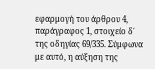εφαρμογή του άρθρου 4, παράγραφος 1, στοιχείο δ΄ της οδηγίας 69/335. Σύμφωνα με αυτό, η αύξηση της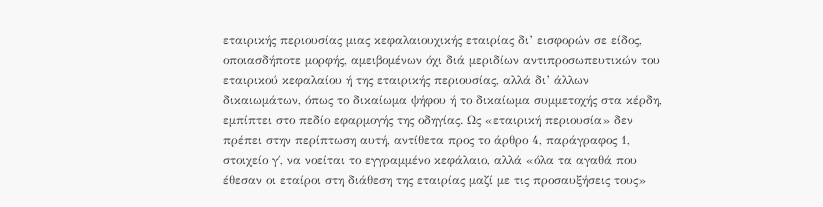εταιρικής περιουσίας μιας κεφαλαιουχικής εταιρίας δι’ εισφορών σε είδος, οποιασδήποτε μορφής, αμειβομένων όχι διά μεριδίων αντιπροσωπευτικών του εταιρικού κεφαλαίου ή της εταιρικής περιουσίας, αλλά δι’ άλλων δικαιωμάτων, όπως το δικαίωμα ψήφου ή το δικαίωμα συμμετοχής στα κέρδη, εμπίπτει στο πεδίο εφαρμογής της οδηγίας. Ως «εταιρική περιουσία» δεν πρέπει στην περίπτωση αυτή, αντίθετα προς το άρθρο 4, παράγραφος 1, στοιχείο γ΄, να νοείται το εγγραμμένο κεφάλαιο, αλλά «όλα τα αγαθά που έθεσαν οι εταίροι στη διάθεση της εταιρίας μαζί με τις προσαυξήσεις τους»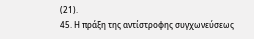(21).
45. Η πράξη της αντίστροφης συγχωνεύσεως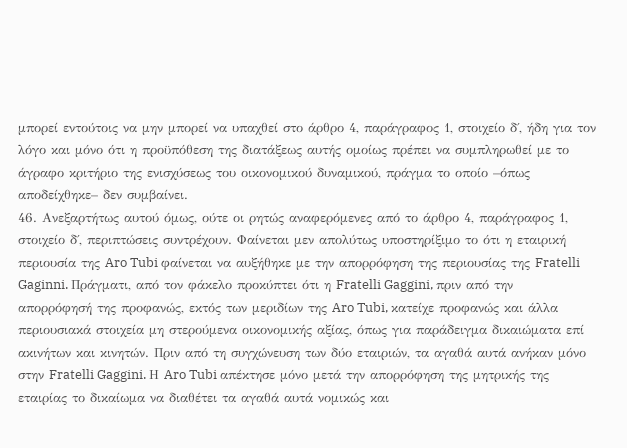μπορεί εντούτοις να μην μπορεί να υπαχθεί στο άρθρο 4, παράγραφος 1, στοιχείο δ΄, ήδη για τον λόγο και μόνο ότι η προϋπόθεση της διατάξεως αυτής ομοίως πρέπει να συμπληρωθεί με το άγραφο κριτήριο της ενισχύσεως του οικονομικού δυναμικού, πράγμα το οποίο –όπως αποδείχθηκε– δεν συμβαίνει.
46. Ανεξαρτήτως αυτού όμως, ούτε οι ρητώς αναφερόμενες από το άρθρο 4, παράγραφος 1, στοιχείο δ΄, περιπτώσεις συντρέχουν. Φαίνεται μεν απολύτως υποστηρίξιμο το ότι η εταιρική περιουσία της Aro Tubi φαίνεται να αυξήθηκε με την απορρόφηση της περιουσίας της Fratelli Gaginni. Πράγματι, από τον φάκελο προκύπτει ότι η Fratelli Gaggini, πριν από την απορρόφησή της προφανώς, εκτός των μεριδίων της Aro Tubi, κατείχε προφανώς και άλλα περιουσιακά στοιχεία μη στερούμενα οικονομικής αξίας, όπως για παράδειγμα δικαιώματα επί ακινήτων και κινητών. Πριν από τη συγχώνευση των δύο εταιριών, τα αγαθά αυτά ανήκαν μόνο στην Fratelli Gaggini. Η Aro Tubi απέκτησε μόνο μετά την απορρόφηση της μητρικής της εταιρίας το δικαίωμα να διαθέτει τα αγαθά αυτά νομικώς και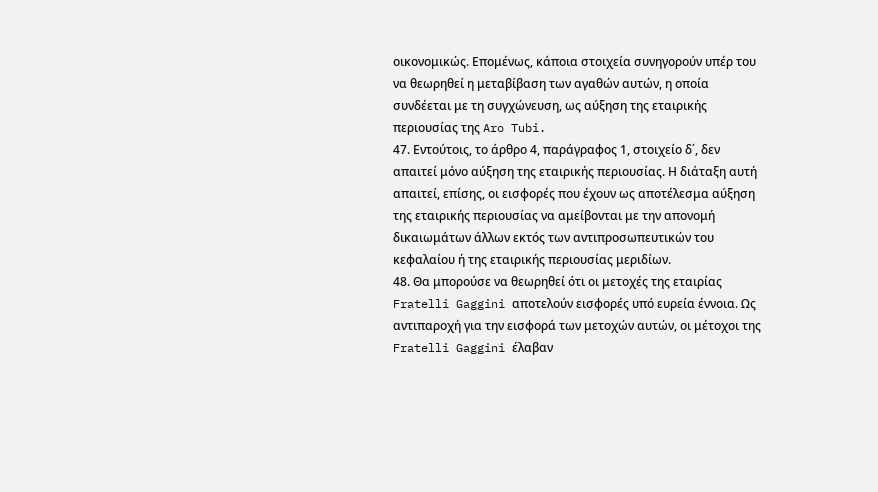οικονομικώς. Επομένως, κάποια στοιχεία συνηγορούν υπέρ του να θεωρηθεί η μεταβίβαση των αγαθών αυτών, η οποία συνδέεται με τη συγχώνευση, ως αύξηση της εταιρικής περιουσίας της Aro Tubi.
47. Εντούτοις, το άρθρο 4, παράγραφος 1, στοιχείο δ΄, δεν απαιτεί μόνο αύξηση της εταιρικής περιουσίας. Η διάταξη αυτή απαιτεί, επίσης, οι εισφορές που έχουν ως αποτέλεσμα αύξηση της εταιρικής περιουσίας να αμείβονται με την απονομή δικαιωμάτων άλλων εκτός των αντιπροσωπευτικών του κεφαλαίου ή της εταιρικής περιουσίας μεριδίων.
48. Θα μπορούσε να θεωρηθεί ότι οι μετοχές της εταιρίας Fratelli Gaggini αποτελούν εισφορές υπό ευρεία έννοια. Ως αντιπαροχή για την εισφορά των μετοχών αυτών, οι μέτοχοι της Fratelli Gaggini έλαβαν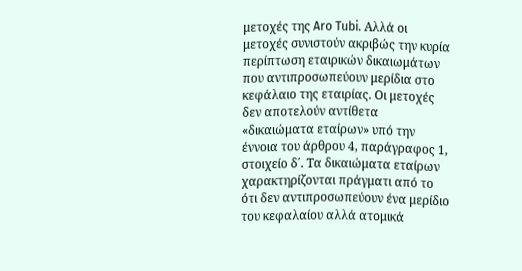μετοχές της Aro Tubi. Αλλά οι μετοχές συνιστούν ακριβώς την κυρία περίπτωση εταιρικών δικαιωμάτων που αντιπροσωπεύουν μερίδια στο κεφάλαιο της εταιρίας. Οι μετοχές δεν αποτελούν αντίθετα «δικαιώματα εταίρων» υπό την έννοια του άρθρου 4, παράγραφος 1, στοιχείο δ΄. Τα δικαιώματα εταίρων χαρακτηρίζονται πράγματι από το ότι δεν αντιπροσωπεύουν ένα μερίδιο του κεφαλαίου αλλά ατομικά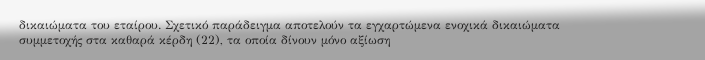δικαιώματα του εταίρου. Σχετικό παράδειγμα αποτελούν τα εγχαρτώμενα ενοχικά δικαιώματα συμμετοχής στα καθαρά κέρδη (22), τα οποία δίνουν μόνο αξίωση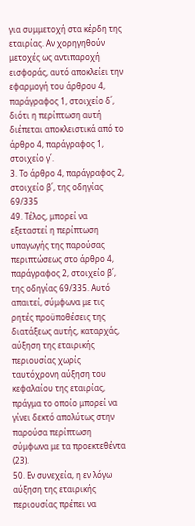για συμμετοχή στα κέρδη της εταιρίας. Αν χορηγηθούν μετοχές ως αντιπαροχή εισφοράς, αυτό αποκλείει την εφαρμογή του άρθρου 4, παράγραφος 1, στοιχείο δ΄, διότι η περίπτωση αυτή διέπεται αποκλειστικά από το άρθρο 4, παράγραφος 1, στοιχείο γ΄.
3. Το άρθρο 4, παράγραφος 2, στοιχείο β΄, της οδηγίας 69/335
49. Τέλος, μπορεί να εξεταστεί η περίπτωση υπαγωγής της παρούσας περιπτώσεως στο άρθρο 4, παράγραφος 2, στοιχείο β΄, της οδηγίας 69/335. Αυτό απαιτεί, σύμφωνα με τις ρητές προϋποθέσεις της διατάξεως αυτής, καταρχάς, αύξηση της εταιρικής περιουσίας χωρίς ταυτόχρονη αύξηση του κεφαλαίου της εταιρίας, πράγμα το οποίο μπορεί να γίνει δεκτό απολύτως στην παρούσα περίπτωση σύμφωνα με τα προεκτεθέντα (23).
50. Εν συνεχεία, η εν λόγω αύξηση της εταιρικής περιουσίας πρέπει να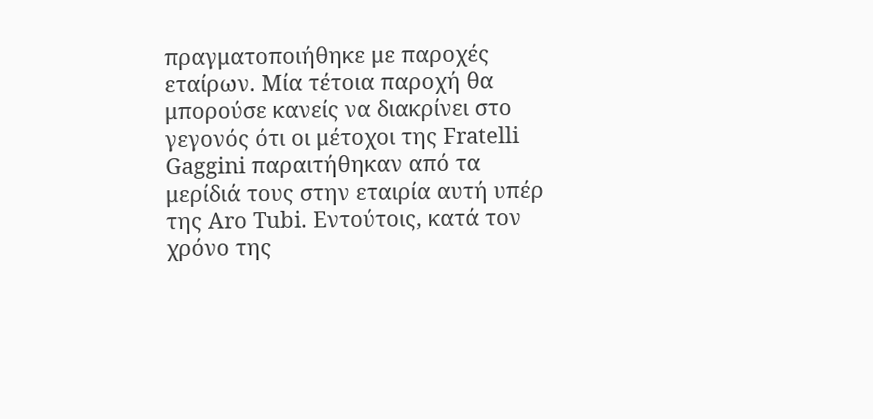πραγματοποιήθηκε με παροχές εταίρων. Μία τέτοια παροχή θα μπορούσε κανείς να διακρίνει στο γεγονός ότι οι μέτοχοι της Fratelli Gaggini παραιτήθηκαν από τα μερίδιά τους στην εταιρία αυτή υπέρ της Aro Tubi. Εντούτοις, κατά τον χρόνο της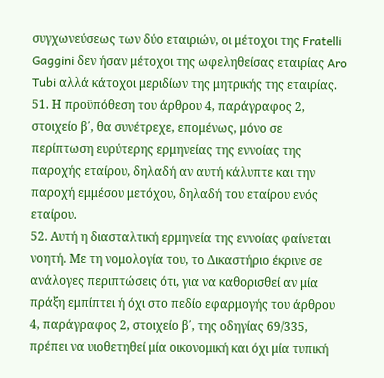συγχωνεύσεως των δύο εταιριών, οι μέτοχοι της Fratelli Gaggini δεν ήσαν μέτοχοι της ωφεληθείσας εταιρίας Aro Tubi αλλά κάτοχοι μεριδίων της μητρικής της εταιρίας.
51. Η προϋπόθεση του άρθρου 4, παράγραφος 2, στοιχείο β΄, θα συνέτρεχε, επομένως, μόνο σε περίπτωση ευρύτερης ερμηνείας της εννοίας της παροχής εταίρου, δηλαδή αν αυτή κάλυπτε και την παροχή εμμέσου μετόχου, δηλαδή του εταίρου ενός εταίρου.
52. Αυτή η διασταλτική ερμηνεία της εννοίας φαίνεται νοητή. Με τη νομολογία του, το Δικαστήριο έκρινε σε ανάλογες περιπτώσεις ότι, για να καθορισθεί αν μία πράξη εμπίπτει ή όχι στο πεδίο εφαρμογής του άρθρου 4, παράγραφος 2, στοιχείο β΄, της οδηγίας 69/335, πρέπει να υιοθετηθεί μία οικονομική και όχι μία τυπική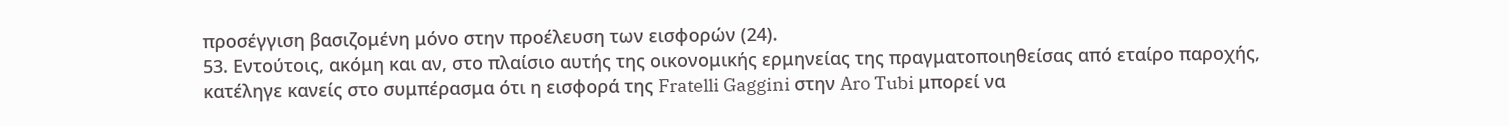προσέγγιση βασιζομένη μόνο στην προέλευση των εισφορών (24).
53. Εντούτοις, ακόμη και αν, στο πλαίσιο αυτής της οικονομικής ερμηνείας της πραγματοποιηθείσας από εταίρο παροχής, κατέληγε κανείς στο συμπέρασμα ότι η εισφορά της Fratelli Gaggini στην Aro Tubi μπορεί να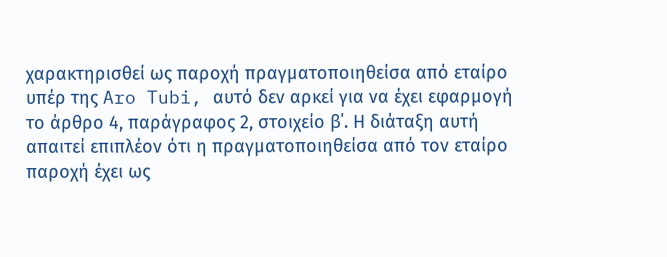χαρακτηρισθεί ως παροχή πραγματοποιηθείσα από εταίρο υπέρ της Aro Tubi, αυτό δεν αρκεί για να έχει εφαρμογή το άρθρο 4, παράγραφος 2, στοιχείο β΄. Η διάταξη αυτή απαιτεί επιπλέον ότι η πραγματοποιηθείσα από τον εταίρο παροχή έχει ως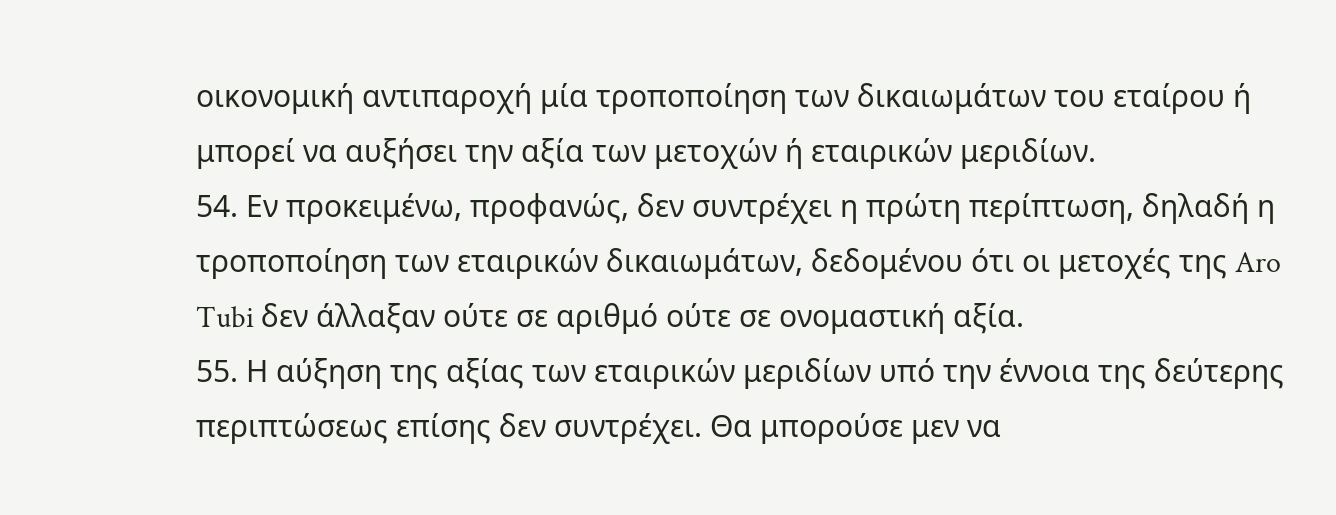οικονομική αντιπαροχή μία τροποποίηση των δικαιωμάτων του εταίρου ή μπορεί να αυξήσει την αξία των μετοχών ή εταιρικών μεριδίων.
54. Εν προκειμένω, προφανώς, δεν συντρέχει η πρώτη περίπτωση, δηλαδή η τροποποίηση των εταιρικών δικαιωμάτων, δεδομένου ότι οι μετοχές της Aro Tubi δεν άλλαξαν ούτε σε αριθμό ούτε σε ονομαστική αξία.
55. Η αύξηση της αξίας των εταιρικών μεριδίων υπό την έννοια της δεύτερης περιπτώσεως επίσης δεν συντρέχει. Θα μπορούσε μεν να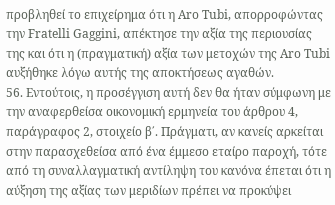προβληθεί το επιχείρημα ότι η Aro Tubi, απορροφώντας την Fratelli Gaggini, απέκτησε την αξία της περιουσίας της και ότι η (πραγματική) αξία των μετοχών της Aro Tubi αυξήθηκε λόγω αυτής της αποκτήσεως αγαθών.
56. Εντούτοις, η προσέγγιση αυτή δεν θα ήταν σύμφωνη με την αναφερθείσα οικονομική ερμηνεία του άρθρου 4, παράγραφος 2, στοιχείο β΄. Πράγματι, αν κανείς αρκείται στην παρασχεθείσα από ένα έμμεσο εταίρο παροχή, τότε από τη συναλλαγματική αντίληψη του κανόνα έπεται ότι η αύξηση της αξίας των μεριδίων πρέπει να προκύψει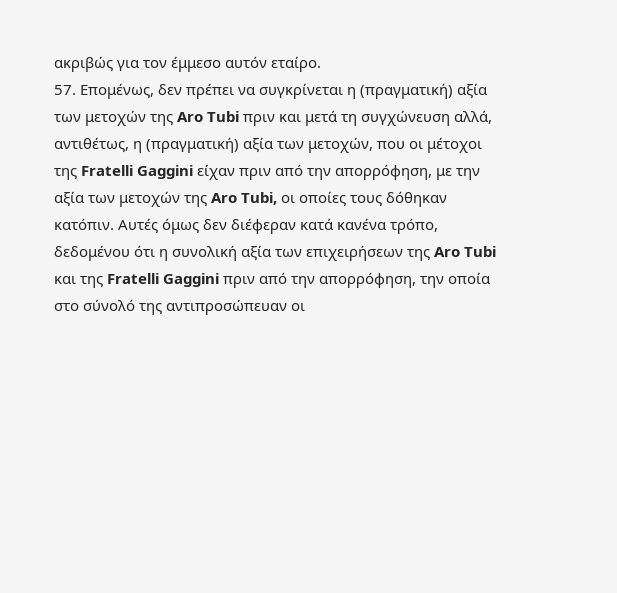ακριβώς για τον έμμεσο αυτόν εταίρο.
57. Επομένως, δεν πρέπει να συγκρίνεται η (πραγματική) αξία των μετοχών της Aro Tubi πριν και μετά τη συγχώνευση αλλά, αντιθέτως, η (πραγματική) αξία των μετοχών, που οι μέτοχοι της Fratelli Gaggini είχαν πριν από την απορρόφηση, με την αξία των μετοχών της Aro Tubi, οι οποίες τους δόθηκαν κατόπιν. Αυτές όμως δεν διέφεραν κατά κανένα τρόπο, δεδομένου ότι η συνολική αξία των επιχειρήσεων της Aro Tubi και της Fratelli Gaggini πριν από την απορρόφηση, την οποία στο σύνολό της αντιπροσώπευαν οι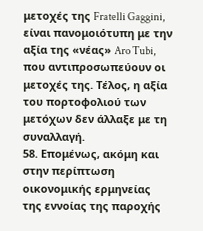μετοχές της Fratelli Gaggini, είναι πανομοιότυπη με την αξία της «νέας» Aro Tubi, που αντιπροσωπεύουν οι μετοχές της. Τέλος, η αξία του πορτοφολιού των μετόχων δεν άλλαξε με τη συναλλαγή.
58. Επομένως, ακόμη και στην περίπτωση οικονομικής ερμηνείας της εννοίας της παροχής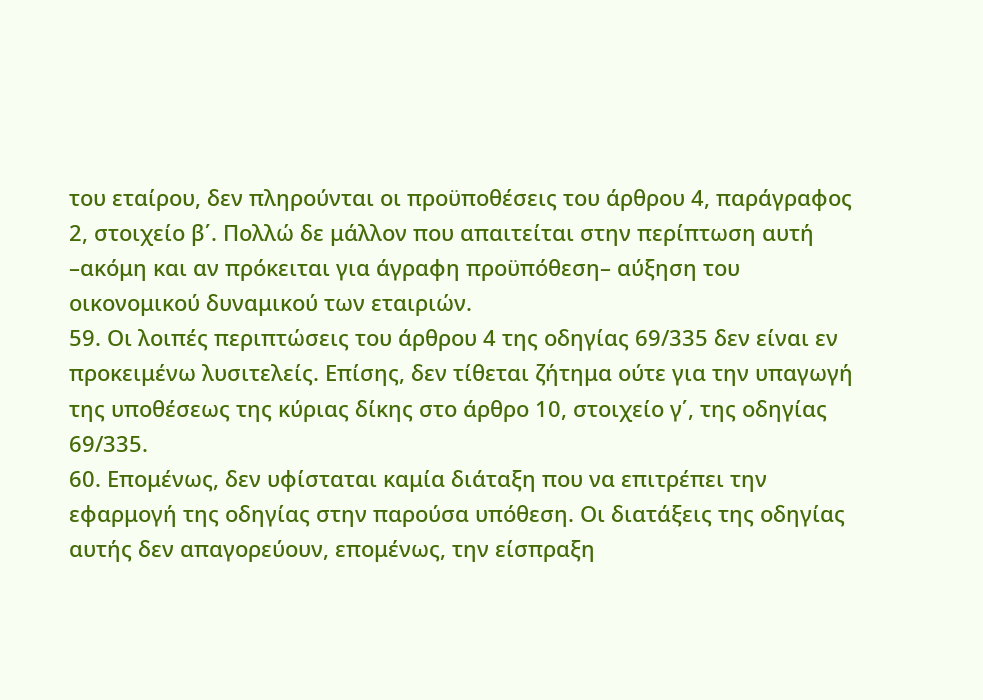του εταίρου, δεν πληρούνται οι προϋποθέσεις του άρθρου 4, παράγραφος 2, στοιχείο β΄. Πολλώ δε μάλλον που απαιτείται στην περίπτωση αυτή –ακόμη και αν πρόκειται για άγραφη προϋπόθεση– αύξηση του οικονομικού δυναμικού των εταιριών.
59. Οι λοιπές περιπτώσεις του άρθρου 4 της οδηγίας 69/335 δεν είναι εν προκειμένω λυσιτελείς. Επίσης, δεν τίθεται ζήτημα ούτε για την υπαγωγή της υποθέσεως της κύριας δίκης στο άρθρο 10, στοιχείο γ΄, της οδηγίας 69/335.
60. Επομένως, δεν υφίσταται καμία διάταξη που να επιτρέπει την εφαρμογή της οδηγίας στην παρούσα υπόθεση. Οι διατάξεις της οδηγίας αυτής δεν απαγορεύουν, επομένως, την είσπραξη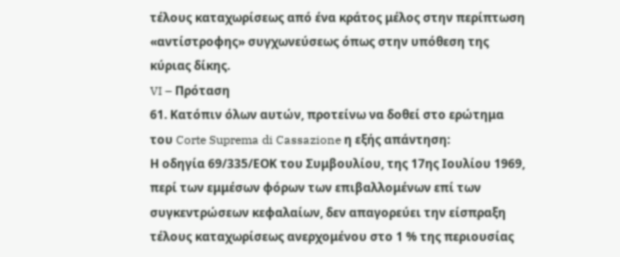τέλους καταχωρίσεως από ένα κράτος μέλος στην περίπτωση «αντίστροφης» συγχωνεύσεως όπως στην υπόθεση της κύριας δίκης.
VI – Πρόταση
61. Κατόπιν όλων αυτών, προτείνω να δοθεί στο ερώτημα του Corte Suprema di Cassazione η εξής απάντηση:
Η οδηγία 69/335/ΕΟΚ του Συμβουλίου, της 17ης Ιουλίου 1969, περί των εμμέσων φόρων των επιβαλλομένων επί των συγκεντρώσεων κεφαλαίων, δεν απαγορεύει την είσπραξη τέλους καταχωρίσεως ανερχομένου στο 1 % της περιουσίας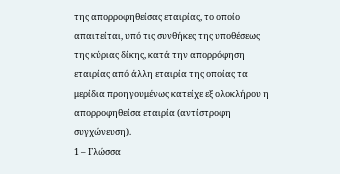της απορροφηθείσας εταιρίας, το οποίο απαιτείται, υπό τις συνθήκες της υποθέσεως της κύριας δίκης, κατά την απορρόφηση εταιρίας από άλλη εταιρία της οποίας τα μερίδια προηγουμένως κατείχε εξ ολοκλήρου η απορροφηθείσα εταιρία (αντίστροφη συγχώνευση).
1 – Γλώσσα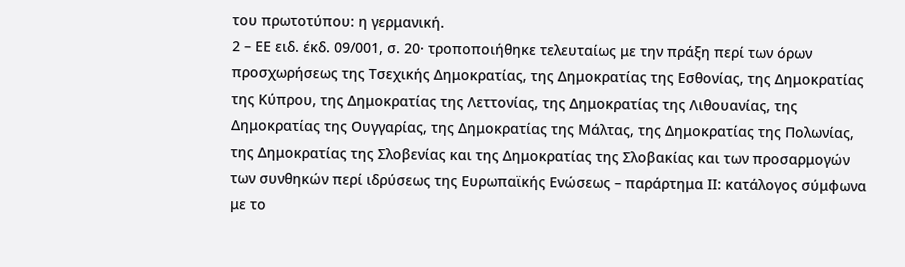του πρωτοτύπου: η γερμανική.
2 – ΕΕ ειδ. έκδ. 09/001, σ. 20· τροποποιήθηκε τελευταίως με την πράξη περί των όρων προσχωρήσεως της Τσεχικής Δημοκρατίας, της Δημοκρατίας της Εσθονίας, της Δημοκρατίας της Κύπρου, της Δημοκρατίας της Λεττονίας, της Δημοκρατίας της Λιθουανίας, της Δημοκρατίας της Ουγγαρίας, της Δημοκρατίας της Μάλτας, της Δημοκρατίας της Πολωνίας, της Δημοκρατίας της Σλοβενίας και της Δημοκρατίας της Σλοβακίας και των προσαρμογών των συνθηκών περί ιδρύσεως της Ευρωπαϊκής Ενώσεως – παράρτημα ΙΙ: κατάλογος σύμφωνα με το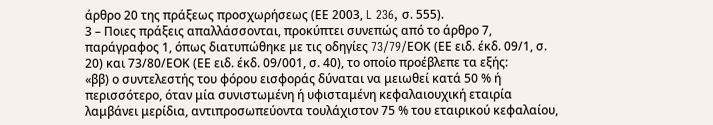άρθρο 20 της πράξεως προσχωρήσεως (ΕΕ 2003, L 236, σ. 555).
3 – Ποιες πράξεις απαλλάσσονται, προκύπτει συνεπώς από το άρθρο 7, παράγραφος 1, όπως διατυπώθηκε με τις οδηγίες 73/79/EΟΚ (ΕΕ ειδ. έκδ. 09/1, σ. 20) και 73/80/ΕΟΚ (ΕΕ ειδ. έκδ. 09/001, σ. 40), το οποίο προέβλεπε τα εξής:
«ββ) ο συντελεστής του φόρου εισφοράς δύναται να μειωθεί κατά 50 % ή περισσότερο, όταν μία συνιστωμένη ή υφισταμένη κεφαλαιουχική εταιρία λαμβάνει μερίδια, αντιπροσωπεύοντα τουλάχιστον 75 % του εταιρικού κεφαλαίου,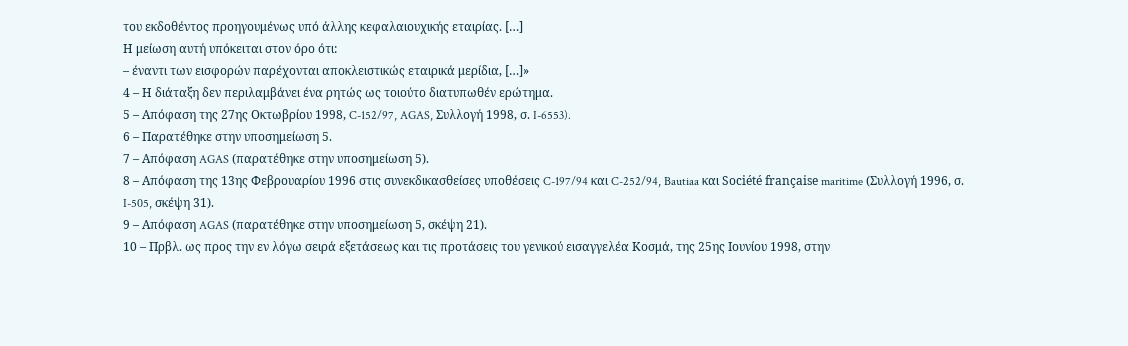του εκδοθέντος προηγουμένως υπό άλλης κεφαλαιουχικής εταιρίας. […]
Η μείωση αυτή υπόκειται στον όρο ότι:
– έναντι των εισφορών παρέχονται αποκλειστικώς εταιρικά μερίδια, […]»
4 – Η διάταξη δεν περιλαμβάνει ένα ρητώς ως τοιούτο διατυπωθέν ερώτημα.
5 – Απόφαση της 27ης Οκτωβρίου 1998, C-152/97, AGAS, Συλλογή 1998, σ. I-6553).
6 – Παρατέθηκε στην υποσημείωση 5.
7 – Απόφαση AGAS (παρατέθηκε στην υποσημείωση 5).
8 – Απόφαση της 13ης Φεβρουαρίου 1996 στις συνεκδικασθείσες υποθέσεις C-197/94 και C-252/94, Bautiaa και Société française maritime (Συλλογή 1996, σ. I-505, σκέψη 31).
9 – Απόφαση AGAS (παρατέθηκε στην υποσημείωση 5, σκέψη 21).
10 – Πρβλ. ως προς την εν λόγω σειρά εξετάσεως και τις προτάσεις του γενικού εισαγγελέα Κοσμά, της 25ης Ιουνίου 1998, στην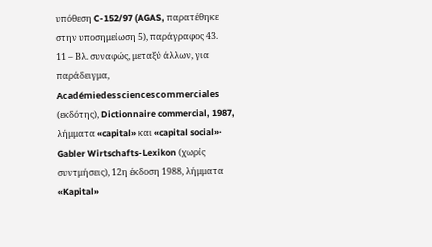υπόθεση C-152/97 (AGAS, παρατέθηκε στην υποσημείωση 5), παράγραφος 43.
11 – Βλ. συναφώς, μεταξύ άλλων, για παράδειγμα, Académiedessciencescommerciales (εκδότης), Dictionnaire commercial, 1987, λήμματα «capital» και «capital social»· Gabler Wirtschafts-Lexikon (χωρίς συντμήσεις), 12η έκδοση 1988, λήμματα «Kapital»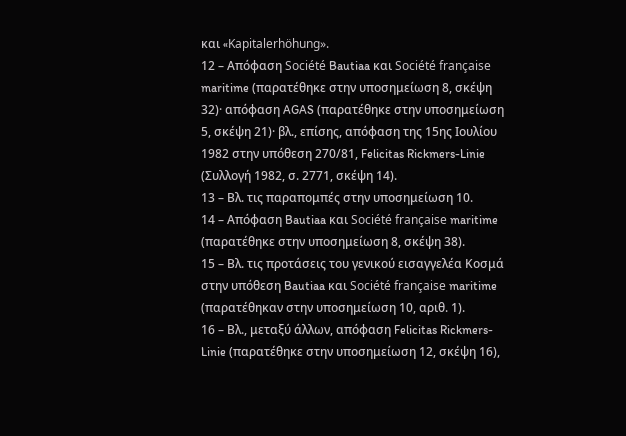και «Kapitalerhöhung».
12 – Απόφαση Société Bautiaa και Société française maritime (παρατέθηκε στην υποσημείωση 8, σκέψη 32)· απόφαση AGAS (παρατέθηκε στην υποσημείωση 5, σκέψη 21)· βλ., επίσης, απόφαση της 15ης Ιουλίου 1982 στην υπόθεση 270/81, Felicitas Rickmers-Linie (Συλλογή 1982, σ. 2771, σκέψη 14).
13 – Βλ. τις παραπομπές στην υποσημείωση 10.
14 – Απόφαση Bautiaa και Société française maritime (παρατέθηκε στην υποσημείωση 8, σκέψη 38).
15 – Βλ. τις προτάσεις του γενικού εισαγγελέα Κοσμά στην υπόθεση Bautiaa και Société française maritime (παρατέθηκαν στην υποσημείωση 10, αριθ. 1).
16 – Βλ., μεταξύ άλλων, απόφαση Felicitas Rickmers-Linie (παρατέθηκε στην υποσημείωση 12, σκέψη 16),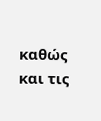καθώς και τις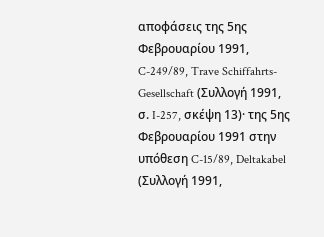αποφάσεις της 5ης Φεβρουαρίου 1991, C-249/89, Trave Schiffahrts-Gesellschaft (Συλλογή 1991, σ. I-257, σκέψη 13)· της 5ης Φεβρουαρίου 1991 στην υπόθεση C-15/89, Deltakabel (Συλλογή 1991,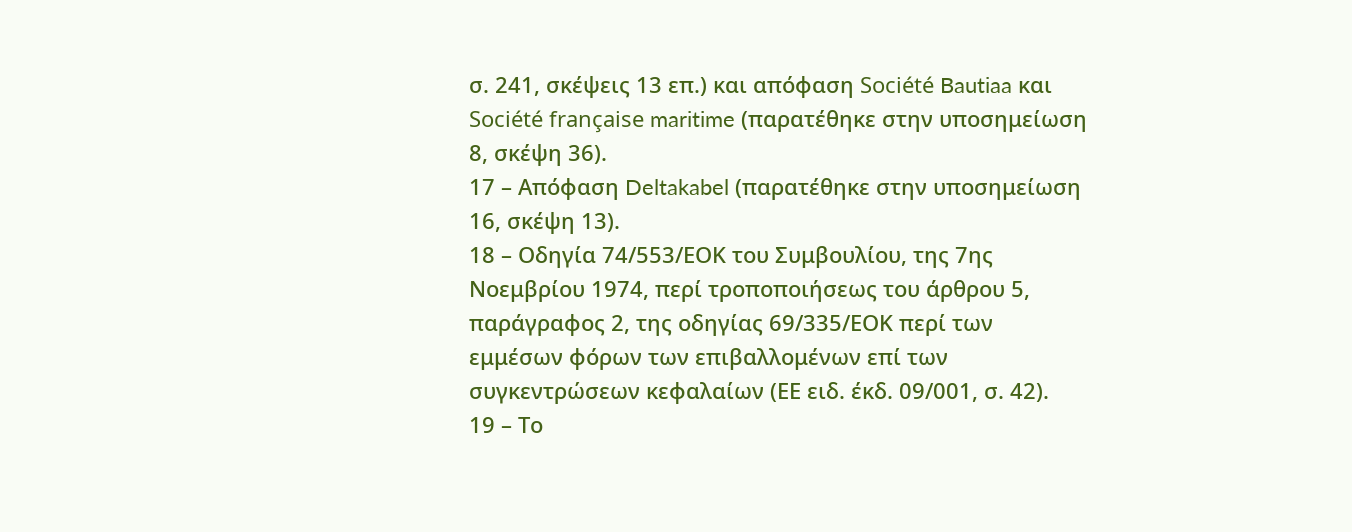σ. 241, σκέψεις 13 επ.) και απόφαση Société Bautiaa και Société française maritime (παρατέθηκε στην υποσημείωση 8, σκέψη 36).
17 – Απόφαση Deltakabel (παρατέθηκε στην υποσημείωση 16, σκέψη 13).
18 – Οδηγία 74/553/ΕΟΚ του Συμβουλίου, της 7ης Νοεμβρίου 1974, περί τροποποιήσεως του άρθρου 5, παράγραφος 2, της οδηγίας 69/335/ΕΟΚ περί των εμμέσων φόρων των επιβαλλομένων επί των συγκεντρώσεων κεφαλαίων (ΕΕ ειδ. έκδ. 09/001, σ. 42).
19 – Το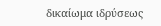δικαίωμα ιδρύσεως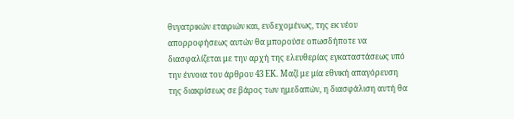θυγατρικών εταιριών και, ενδεχομένως, της εκ νέου απορροφήσεως αυτών θα μπορούσε οπωσδήποτε να διασφαλίζεται με την αρχή της ελευθερίας εγκαταστάσεως υπό την έννοια του άρθρου 43 ΕΚ. Μαζί με μία εθνική απαγόρευση της διακρίσεως σε βάρος των ημεδαπών, η διασφάλιση αυτή θα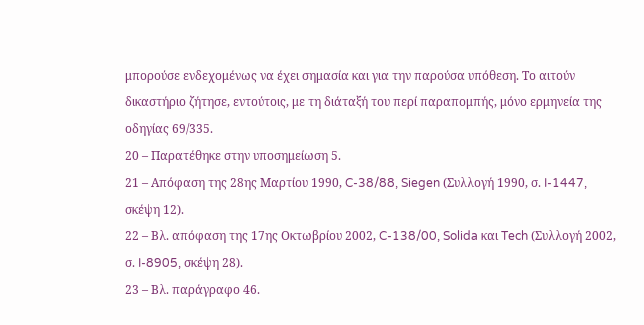μπορούσε ενδεχομένως να έχει σημασία και για την παρούσα υπόθεση. Το αιτούν δικαστήριο ζήτησε, εντούτοις, με τη διάταξή του περί παραπομπής, μόνο ερμηνεία της οδηγίας 69/335.
20 – Παρατέθηκε στην υποσημείωση 5.
21 – Απόφαση της 28ης Μαρτίου 1990, C-38/88, Siegen (Συλλογή 1990, σ. I-1447, σκέψη 12).
22 – Βλ. απόφαση της 17ης Οκτωβρίου 2002, C-138/00, Solida και Tech (Συλλογή 2002, σ. I-8905, σκέψη 28).
23 – Βλ. παράγραφο 46.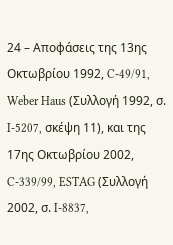24 – Αποφάσεις της 13ης Οκτωβρίου 1992, C-49/91, Weber Haus (Συλλογή 1992, σ. I-5207, σκέψη 11), και της 17ης Οκτωβρίου 2002, C-339/99, ESTAG (Συλλογή 2002, σ. I-8837,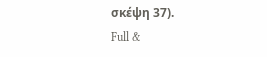σκέψη 37).
Full &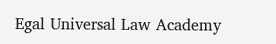Egal Universal Law Academy